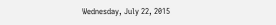Wednesday, July 22, 2015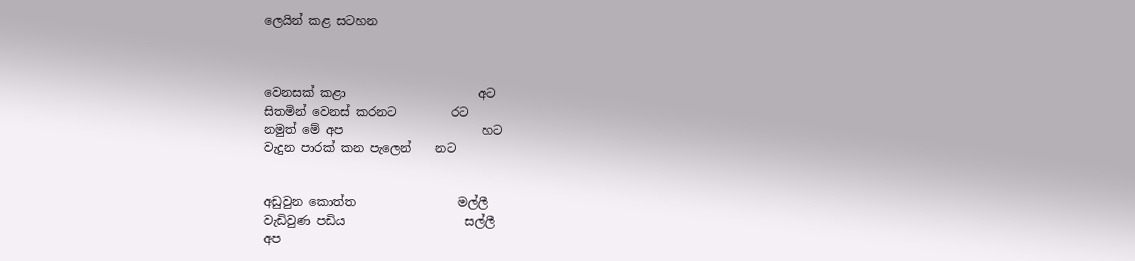ලෙයින් කළ සටහන



වෙනසක් කළා                      අට
සිතමින් වෙනස් කරනට         රට
නමුත් මේ අප                       හට
වැදුන පාරක් කන පැලෙන්    නට


අඩුවුන කොත්ත                 මල්ලී
වැඩිවුණ පඩිය                    සල්ලී
අප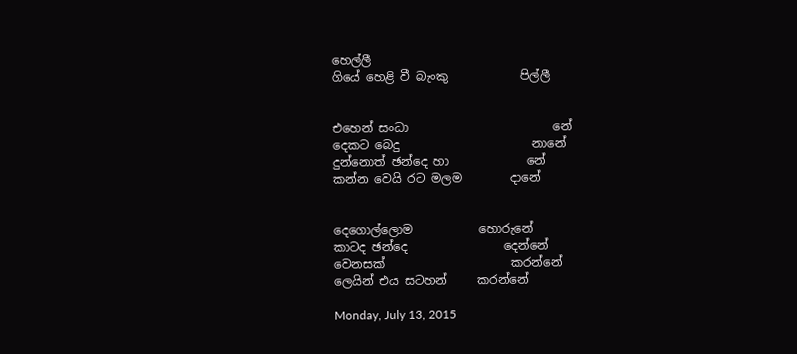හෙල්ලී
ගියේ හෙළි වී බැංකු            පිල්ලී


එහෙන් සංධා                        නේ
දෙකට බෙදු                      නානේ
දුන්නොත් ඡන්දෙ හා             නේ
කන්න වෙයි රට මලම        දානේ


දෙගොල්ලොම           හොරුනේ
කාටද ඡන්දෙ                දෙන්නේ
වෙනසක්                     කරන්නේ
ලෙයින් එය සටහන්     කරන්නේ

Monday, July 13, 2015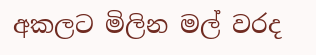අකලට මිලින මල් වරද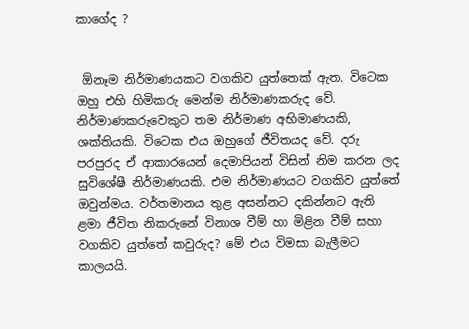කාගේද ?


 ඕනෑම නිර්මාණයකට වගකිව යුත්තෙක් ඇත. විටෙක ඔහු එහි හිමිකරු මෙන්ම නිර්මාණකරුද වේ. නිර්මාණකරුවෙකුට තම නිර්මාණ අභිමාණයකි, ශක්තියකි. විටෙක එය ඔහුගේ ජීවිතයද වේ. දරු පරපුරද ඒ ආකාරයෙන් දෙමාපියන් විසින් නිම කරන ලද සුවිශේෂී නිර්මාණයකි. එම නිර්මාණයට වගකිව යුත්තේ ඔවුන්මය. වර්තමානය තුළ අසන්නට දකින්නට ඇති ළමා ජීවිත නිකරුනේ විනාශ වීම් හා මිළින වීම් සහා වගකිව යුත්තේ කවුරුද? මේ එය විමසා බැලීමට කාලයයි.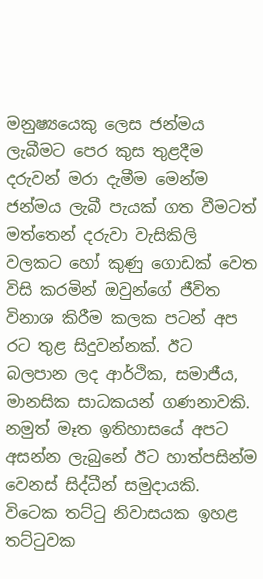මනුෂ්‍යයෙකු ලෙස ජන්මය ලැබීමට පෙර කුස තුළදීම දරුවන් මරා දැමීම මෙන්ම ජන්මය ලැබී පැයක් ගත වීමටත් මත්තෙන් දරුවා වැසිකිලි වලකට හෝ කුණු ගොඩක් වෙත විසි කරමින් ඔවුන්ගේ ජීවිත විනාශ කිරීම කලක පටන් අප රට තුළ සිදුවන්නක්. ඊට බලපාන ලද ආර්ථික, සමාජීය, මානසික සාධකයන් ගණනාවකි.  නමුත් මෑත ඉතිහාසයේ අපට අසන්න ලැබුනේ ඊට හාත්පසින්ම වෙනස් සිද්ධීන් සමුදායකි. විටෙක තට්ටු නිවාසයක ඉහළ තට්ටුවක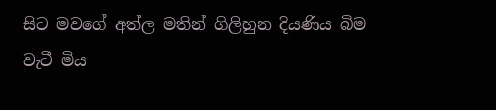සිට මවගේ අත්ල මතින් ගිලිහුන දියණිය බිම වැටී මිය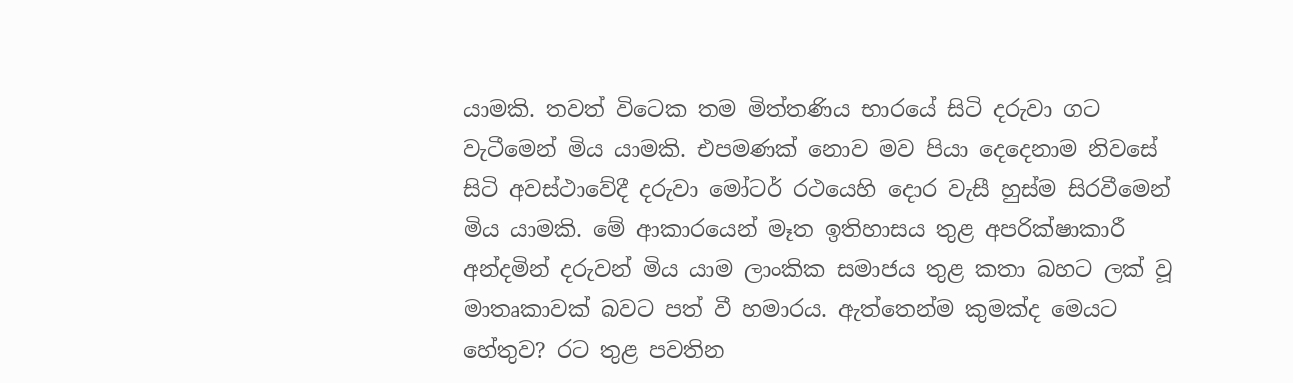යාමකි. තවත් විටෙක තම මිත්තණිය භාරයේ සිටි දරුවා ගට වැටීමෙන් මිය යාමකි. එපමණක් නොව මව පියා දෙදෙනාම නිවසේ සිටි අවස්ථාවේදී දරුවා මෝටර් රථයෙහි දොර වැසී හුස්ම සිරවීමෙන් මිය යාමකි. මේ ආකාරයෙන් මෑත ඉතිහාසය තුළ අපරික්ෂාකාරී අන්දමින් දරුවන් මිය යාම ලාංකික සමාජය තුළ කතා බහට ලක් වූ මාතෘකාවක් බවට පත් වී හමාරය. ඇත්තෙන්ම කුමක්ද මෙයට හේතුව? රට තුළ පවතින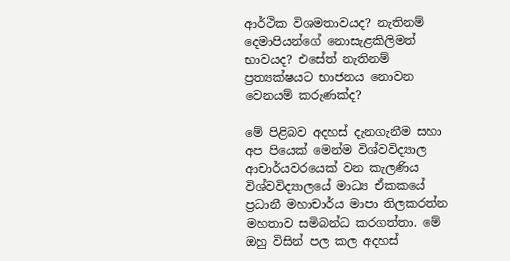ආර්ථික විශමතාවයද? නැතිනම් දෙමාපියන්ගේ නොසැළකිලිමත් භාවයද? එසේත් නැතිනම් ප්‍රත්‍යක්ෂයට භාජනය නොවන වෙනයම් කරුණක්ද?

මේ පිළිබව අදහස් දැනගැනීම සහා අප පියෙක් මෙන්ම විශ්වවිද්‍යාල ආචාර්යවරයෙක් වන කැලණිය විශ්වවිද්‍යාලයේ මාධ්‍ය ඒකකයේ ප්‍රධානී මහාචාර්ය මාපා තිලකරත්න මහතාව සමිබන්ධ කරගත්තා. මේ ඔහු විසින් පල කල අදහස්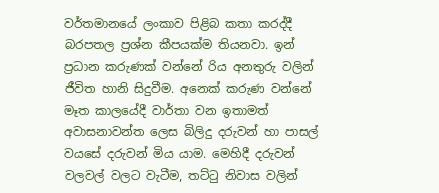වර්තමානයේ ලංකාව පිළිබ කතා කරද්දී බරපතල ප්‍රශ්න කීපයක්ම තියනවා. ඉන් ප්‍රධාන කරුණක් වන්නේ රිය අනතුරු වලින් ජීවිත හානි සිදුවීම. අනෙක් කරුණ වන්නේ මෑත කාලයේදී වාර්තා වන ඉතාමත් අවාසනාවන්ත ලෙස බිලිදු දරුවන් හා පාසල් වයසේ දරුවන් මිය යාම. මෙහිදී දරුවන් වලවල් වලට වැටීම, තට්ටු නිවාස වලින්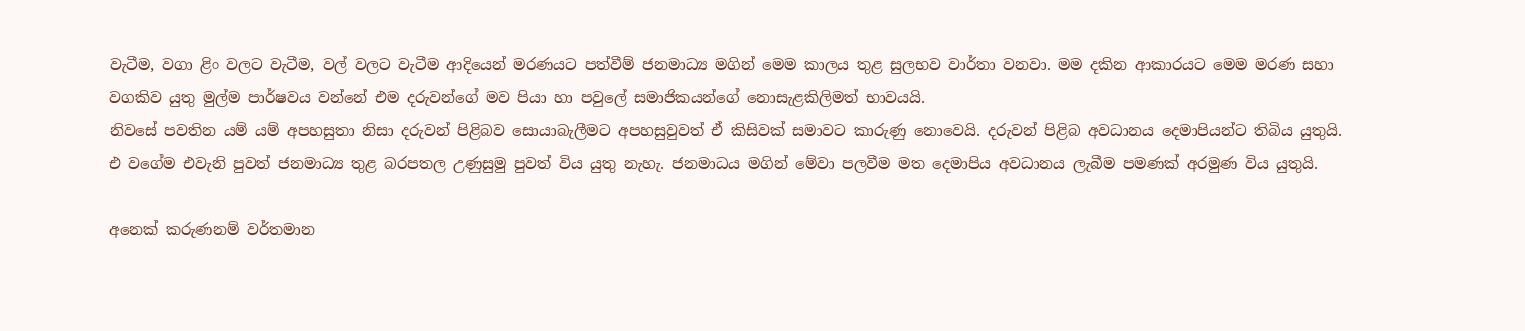වැටීම, වගා ළිං වලට වැටීම, වල් වලට වැටීම ආදියෙන් මරණයට පත්වීම් ජනමාධ්‍ය මගින් මෙම කාලය තුළ සුලභව වාර්තා වනවා. මම දකින ආකාරයට මෙම මරණ සහා වගකිව යුතු මුල්ම පාර්ෂවය වන්නේ එම දරුවන්ගේ මව පියා හා පවුලේ සමාජිකයන්ගේ නොසැළකිලිමත් භාවයයි.
නිවසේ පවතින යම් යම් අපහසුතා නිසා දරුවන් පිළිබව සොයාබැලීමට අපහසුවුවත් ඒ කිසිවක් සමාවට කාරුණු නොවෙයි. දරුවන් පිළිබ අවධානය දෙමාපියන්ට තිබිය යුතුයි. එ වගේම එවැනි පුවත් ජනමාධ්‍ය තුළ බරපතල උණුසුමු පුවත් විය යුතු නැහැ. ජනමාධය මගින් මේවා පලවීම මත දෙමාපිය අවධානය ලැබීම පමණක් අරමුණ විය යුතුයි.

අනෙක් කරුණනම් වර්තමාන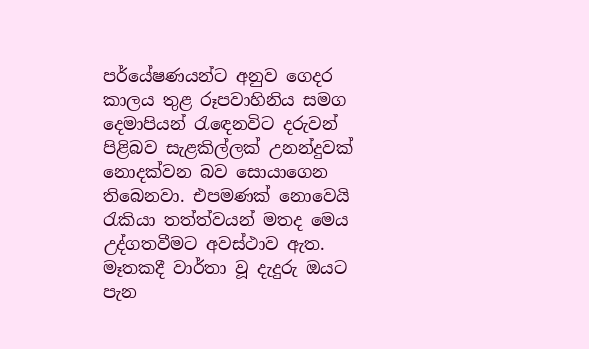පර්යේෂණයන්ට අනුව ගෙදර කාලය තුළ රූපවාහිනිය සමග දෙමාපියන් රැඳෙනවිට දරුවන් පිළිබව සැළකිල්ලක් උනන්දුවක් නොදක්වන බව සොයාගෙන තිබෙනවා. එපමණක් නොවෙයි රැකියා තත්ත්වයන් මතද මෙය උද්ගතවීමට අවස්ථාව ඇත. මෑතකදී වාර්තා වූ දැදුරු ඔයට පැන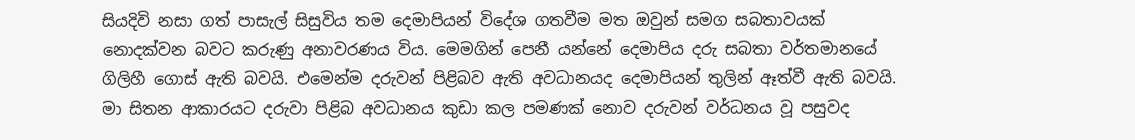සියදිවි නසා ගත් පාසැල් සිසුවිය තම දෙමාපියන් විදේශ ගතවීම මත ඔවුන් සමග සබතාවයක් නොදක්වන බවට කරුණු අනාවරණය විය. මෙමගින් පෙනී යන්නේ දෙමාපිය දරු සබතා වර්තමානයේ ගිලිහී ගොස් ඇති බවයි. එමෙන්ම දරුවන් පිළිබව ඇති අවධානයද දෙමාපියන් තුලින් ඈත්වී ඇති බවයි. මා සිතන ආකාරයට දරුවා පිළිබ අවධානය කුඩා කල පමණක් නොව දරුවන් වර්ධනය වූ පසුවද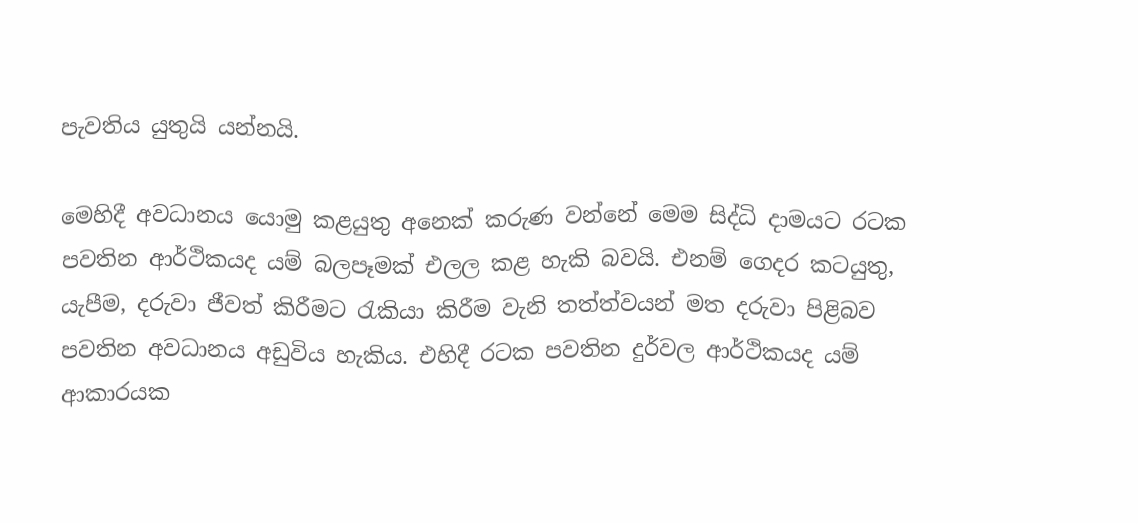පැවතිය යුතුයි යන්නයි.

මෙහිදී අවධානය යොමු කළයුතු අනෙක් කරුණ වන්නේ මෙම සිද්ධි දාමයට රටක පවතින ආර්ථිකයද යම් බලපෑමක් එලල කළ හැකි බවයි. එනම් ගෙදර කටයුතු, යැපීම, දරුවා ජීවත් කිරීමට රැකියා කිරීම වැනි තත්ත්වයන් මත දරුවා පිළිබව පවතින අවධානය අඩුවිය හැකිය. එහිදී රටක පවතින දුර්වල ආර්ථිකයද යම් ආකාරයක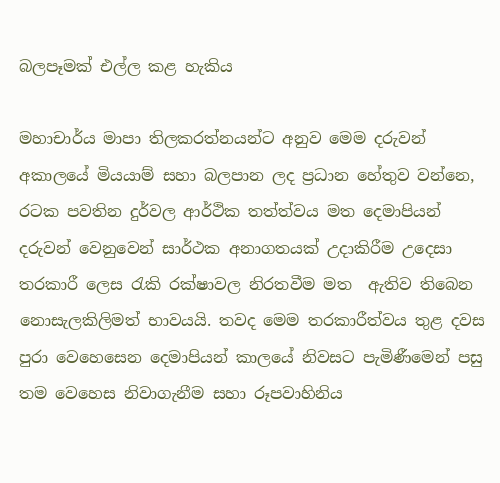බලපෑමක් එල්ල කළ හැකිය

මහාචාර්ය මාපා තිලකරත්නයන්ට අනුව මෙම දරුවන් අකාලයේ මියයාම් සහා බලපාන ලද ප්‍රධාන හේතුව වන්නෙ, රටක පවතින දුර්වල ආර්ථික තත්ත්වය මත දෙමාපියන් දරුවන් වෙනුවෙන් සාර්ථක අනාගතයක් උදාකිරීම උදෙසා තරකාරී ලෙස රැකි රක්ෂාවල නිරතවීම මත  ඇතිව තිබෙන නොසැලකිලිමත් භාවයයි. තවද මෙම තරකාරීත්වය තුළ දවස පුරා වෙහෙසෙන දෙමාපියන් කාලයේ නිවසට පැමිණීමෙන් පසු තම වෙහෙස නිවාගැනීම සහා රූපවාහිනිය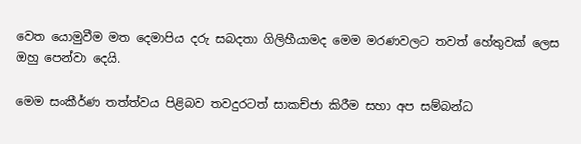වෙත යොමුවීම මත දෙමාපිය දරු සබදතා ගිලිහීයාමද මෙම මරණවලට තවත් හේතුවක් ලෙස ඔහු පෙන්වා දෙයි.

මෙම සංකීර්ණ තත්ත්වය පිළිබව තවදුරටත් සාකච්ජා කිරීම සහා අප සම්බන්ධ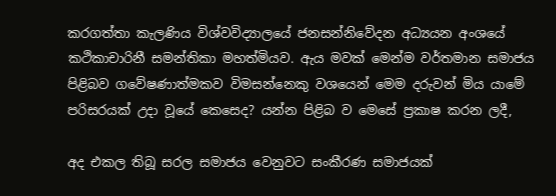කරගත්තා කැලණිය විශ්වවිද්‍යාලයේ ජනසන්නිවේදන අධ්‍යයන අංශයේ කථිකාචාරිනී සමන්තිකා මහත්මියව. ඇය මවක් මෙන්ම වර්තමාන සමාජය පිළිබව ගවේෂණාත්මකව විමසන්නෙකු වශයෙන් මෙම දරුවන් මිය යාමේ පරිසරයක් උදා වූයේ කෙසෙද? යන්න පිළිබ ව මෙසේ ප්‍රකාෂ කරන ලදී,

අද එකල තිබූ සරල සමාජය වෙනුවට සංකීරණ සමාජයක්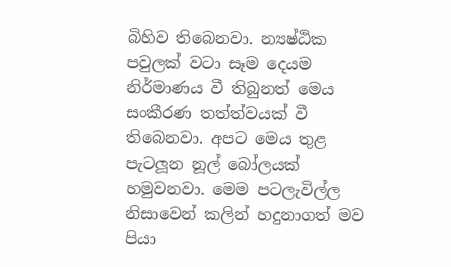බිහිව තිබෙනවා. න්‍යෂ්ඨික පවුලක් වටා සෑම දෙයම නිර්මාණය වී තිබුනත් මෙය සංකීරණ තත්ත්වයක් වී තිබෙනවා. අපට මෙය තුළ පැටලූන නූල් බෝලයක් හමුවනවා. මෙම පටලැවිල්ල නිසාවෙන් කලින් හදුනාගත් මව පියා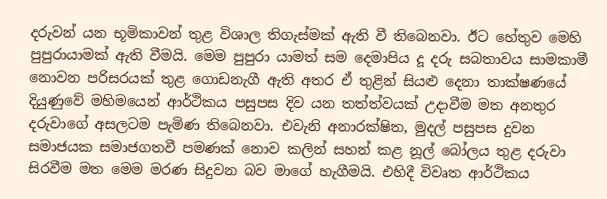දරුවන් යන භූමිකාවන් තුළ විශාල තිගැස්මක් ඇති වී තිබෙනවා. ඊට හේතුව මෙහි පුපුරායාමක් ඇති වීමයි. මෙම පුපුරා යාමත් සම දෙමාපිය දූ දරු සබතාවය සාමකාමී නොවන පරිසරයක් තුළ ගොඩනැගී ඇති අතර ඒ තුළින් සියළු දෙනා තාක්ෂණයේ දියුණුවේ මහිමයෙන් ආර්ථිකය පසුපස දිව යන තත්ත්වයක් උදාවීම මත අනතුර දරුවාගේ අසලටම පැමිණ තිබෙනවා. එවැනි අනාරක්ෂිත, මුදල් පසුපස දුවන සමාජයක සමාජගතවී පමණක් නොව කලින් සහන් කළ නූල් බෝලය තුළ දරුවා සිරවීම මත මෙම මරණ සිදුවන බව මාගේ හැගීමයි. එහිදී විවෘත ආර්ථිකය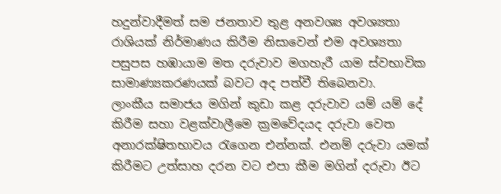හදුන්වාදීමත් සම ජනතාව තුළ අනවශ්‍ය අවශ්‍යතා රාශියක් නිර්මාණය කිරීම නිසාවෙන් එම අවශ්‍යතා පසුපස හඹායාම මත දරුවාව මගහැරී යාම ස්වභාවික සාමාණ්‍යකරණයක් බවට අද පත්වී තිබෙනවා.
ලාංකීය සමාජය මගින් කුඩා කළ දරුවාව යම් යම් දේ කිරීම සහා වළක්වාලීමෙ ක්‍රමවේදයද දරුවා වෙත අනාරක්ෂිතභාවය රැගෙන එන්නක්. එනම් දරුවා යමක් කිරීමට උත්සාහ දරන වට එපා කීම මගින් දරුවා ඊට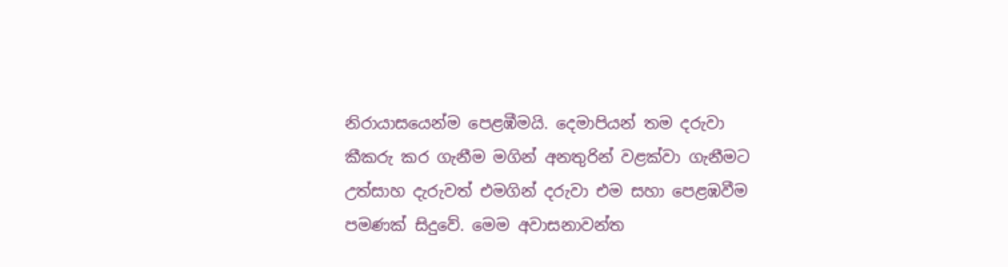නිරායාසයෙන්ම පෙළඹීමයි. දෙමාපියන් තම දරුවා කීකරු කර ගැනීම මගින් අනතුරින් වළක්වා ගැනීමට උත්සාහ දැරුවත් එමගින් දරුවා එම සහා පෙළඹවීම පමණක් සිදුවේ. මෙම අවාසනාවන්ත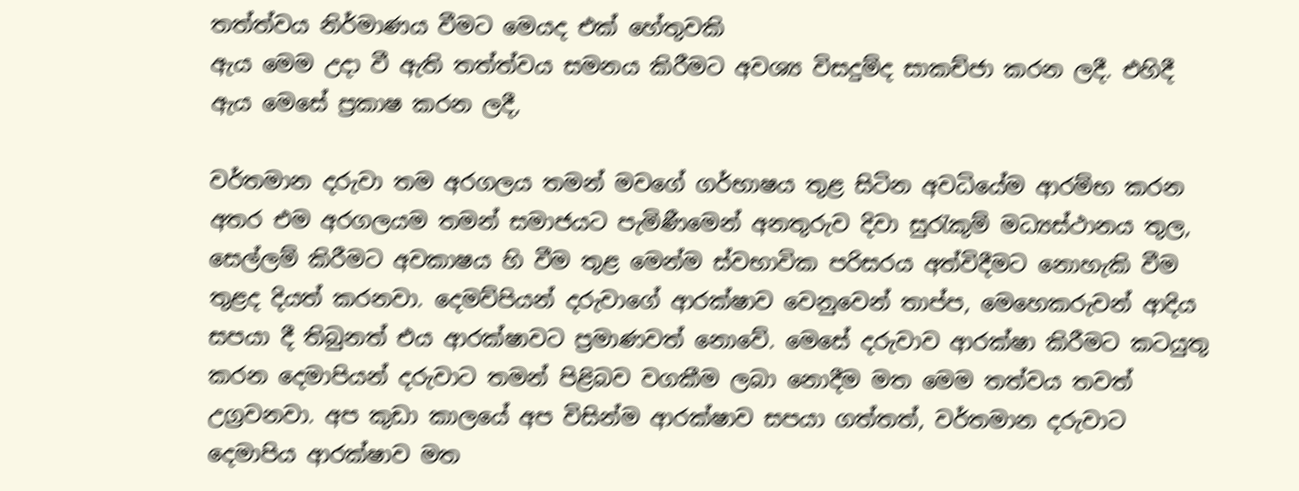තත්ත්වය නිර්මාණය වීමට මෙයද එක් හේතුවකි
ඇය මෙම උදා වී ඇති තත්ත්වය සමනය කිරීමට අවශ්‍ය විසදුම්ද සාකච්ජා කරන ලදී. එහිදී ඇය මෙසේ ප්‍රකාෂ කරන ලදී,

වර්තමාන දරුවා තම අරගලය තමන් මවගේ ගර්භාෂය තුළ සිටින අවධියේම ආරම්භ කරන අතර එම අරගලයම තමන් සමාජයට පැමිණීමෙන් අනතුරුව දිවා සුරැකුම් මධ්‍යස්ථානය තුල, සෙල්ලම් කිරීමට අවකාෂය හි වීම තුළ මෙන්ම ස්වභාවික පරිසරය අත්විදීමට නොහැකි වීම තුළද දියත් කරනවා. දෙමව්පියන් දරුවාගේ ආරක්ෂාව වෙනුවෙන් තාප්ප, මෙහෙකරුවන් ආදිය සපයා දී තිබුනත් එය ආරක්ෂාවට ප්‍රමාණවත් නොවේ. මෙසේ දරුවාව ආරක්ෂා කිරීමට කටයුතු කරන දෙමාපියන් දරුවාට තමන් පිළිබව වගකීම ලබා නොදීම මත මෙම තත්වය තවත් උග්‍රවනවා. අප කුඩා කාලයේ අප විසින්ම ආරක්ෂාව සපයා ගත්තත්, වර්තමාන දරුවාට දෙමාපිය ආරක්ෂාව මත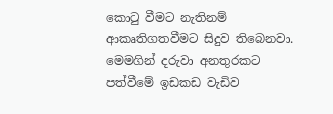කොටු වීමට නැතිනම් ආකෘතිගතවීමට සිදුව තිබෙනවා. මෙමගින් දරුවා අනතුරකට පත්වීමේ ඉඩකඩ වැඩිව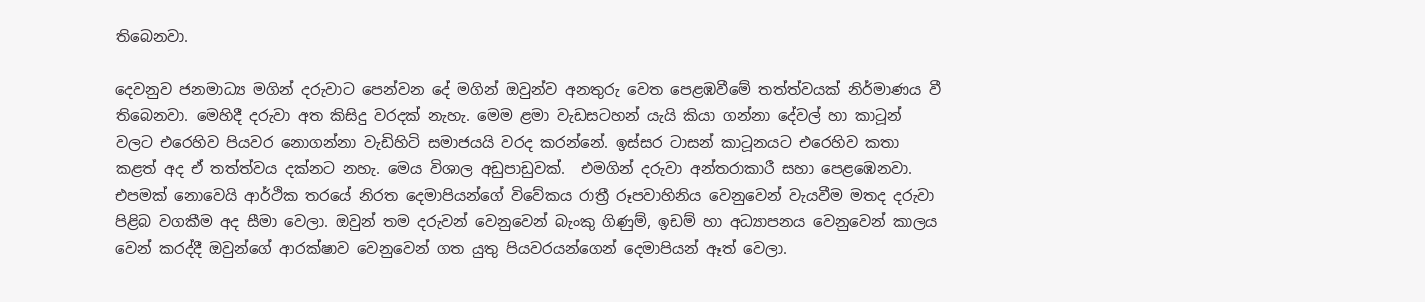තිබෙනවා.

දෙවනුව ජනමාධ්‍ය මගින් දරුවාට පෙන්වන දේ මගින් ඔවුන්ව අනතුරු වෙත පෙළඹවීමේ තත්ත්වයක් නිර්මාණය වී තිබෙනවා. මෙහිදී දරුවා අත කිසිදු වරදක් නැහැ. මෙම ළමා වැඩසටහන් යැයි කියා ගන්නා දේවල් හා කාටූන් වලට එරෙහිව පියවර නොගන්නා වැඩිහිටි සමාජයයි වරද කරන්නේ. ඉස්සර ටාසන් කාටූනයට එරෙහිව කතා කළත් අද ඒ තත්ත්වය දක්නට නහැ. මෙය විශාල අඩුපාඩුවක්.  එමගින් දරුවා අන්තරාකාරී සහා පෙළඹෙනවා. එපමක් නොවෙයි ආර්ථික තරයේ නිරත දෙමාපියන්ගේ විවේකය රාත්‍රී රූපවාහිනිය වෙනුවෙන් වැයවීම මතද දරුවා පිළිබ වගකීම අද සීමා වෙලා. ඔවුන් තම දරුවන් වෙනුවෙන් බැංකු ගිණුම්, ඉඩම් හා අධ්‍යාපනය වෙනුවෙන් කාලය වෙන් කරද්දී ඔවුන්ගේ ආරක්ෂාව වෙනුවෙන් ගත යුතු පියවරයන්ගෙන් දෙමාපියන් ඈත් වෙලා.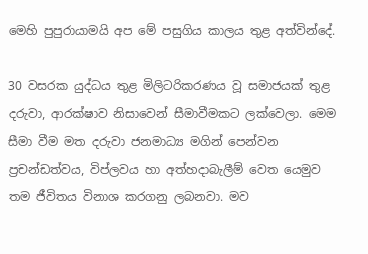මෙහි පුපුරායාමයි අප මේ පසුගිය කාලය තුළ අත්වින්දේ.

30 වසරක යුද්ධය තුළ මිලිටරිකරණය වූ සමාජයක් තුළ දරුවා, ආරක්ෂාව නිසාවෙන් සීමාවීමකට ලක්වෙලා. මෙම සීමා වීම මත දරුවා ජනමාධ්‍ය මගින් පෙන්වන ප්‍රචන්ඩත්වය, විප්ලවය හා අත්හදාබැලීම් වෙත යෙමුව තම ජීවිතය විනාශ කරගනු ලබනවා. මව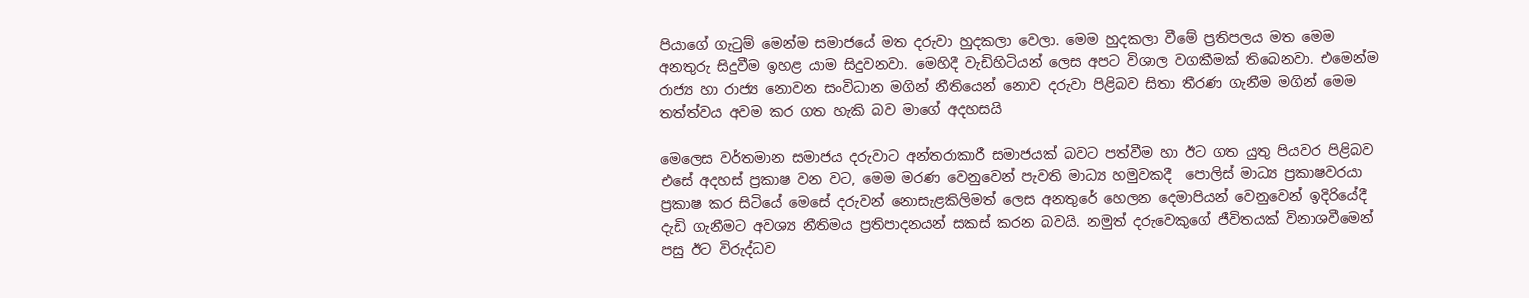පියාගේ ගැටුම් මෙන්ම සමාජයේ මත දරුවා හුදකලා වෙලා. මෙම හුදකලා වීමේ ප්‍රතිපලය මත මෙම අනතුරු සිදුවීම ඉහළ යාම සිදුවනවා. මෙහිදී වැඩිහිටියන් ලෙස අපට විශාල වගකීමක් තිබෙනවා. එමෙන්ම රාජ්‍ය හා රාජ්‍ය නොවන සංවිධාන මගින් නීතියෙන් නොව දරුවා පිළිබව සිතා තීරණ ගැනීම මගින් මෙම තත්ත්වය අවම කර ගත හැකි බව මාගේ අදහසයි

මෙලෙස වර්තමාන සමාජය දරුවාට අන්තරාකාරී සමාජයක් බවට පත්වීම හා ඊට ගත යුතු පියවර පිළිබව එසේ අදහස් ප්‍රකාෂ වන වට, මෙම මරණ වෙනුවෙන් පැවති මාධ්‍ය හමුවකදී  පොලිස් මාධ්‍ය ප්‍රකාෂවරයා ප්‍රකාෂ කර සිටියේ මෙසේ දරුවන් නොසැළකිලිමත් ලෙස අනතුරේ හෙලන දෙමාපියන් වෙනුවෙන් ඉදිරියේදී දැඩි ගැනීමට අවශ්‍ය නීතිමය ප්‍රතිපාදනයන් සකස් කරන බවයි. නමුත් දරුවෙකුගේ ජීවිතයක් විනාශවීමෙන් පසු ඊට විරුද්ධව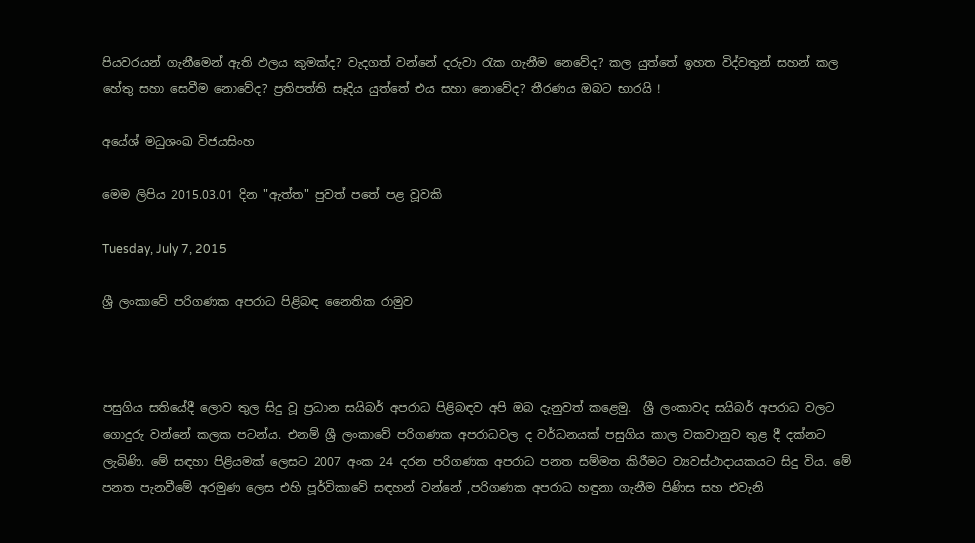පියවරයන් ගැනීමෙන් ඇති ඵලය කුමක්ද? වැදගත් වන්නේ දරුවා රැක ගැනීම නෙවේද? කල යුත්තේ ඉහත විද්වතුන් සහන් කල හේතු සහා සෙවීම නොවේද? ප්‍රතිපත්ති සෑදිය යුත්තේ එය සහා නොවේද? තීරණය ඔබට භාරයි !

අයේශ් මධුශංඛ විජයසිංහ

මෙම ලිපිය 2015.03.01 දින "ඇත්ත" පුවත් පතේ පළ වූවකි

Tuesday, July 7, 2015

ශ්‍රී ලංකාවේ පරිගණක අපරාධ පිළිබඳ නෛතික රාමුව



පසුගිය සතියේදී ලොව තුල සිදු වූ ප්‍රධාන සයිබර් අපරාධ පිළිබඳව අපි ඔබ දැනුවත් කළෙමු.  ශ්‍රී ලංකාවද සයිබර් අපරාධ වලට ගොදුරු වන්නේ කලක පටන්ය. එනම් ශ්‍රී ලංකාවේ පරිගණක අපරාධවල ද වර්ධනයක්‌ පසුගිය කාල වකවානුව තුළ දී දක්‌නට ලැබිණි. මේ සඳහා පිළියමක්‌ ලෙසට 2007 අංක 24 දරන පරිගණක අපරාධ පනත සම්මත කිරීමට ව්‍යවස්‌ථාදායකයට සිදු විය. මේ පනත පැනවීමේ අරමුණ ලෙස එහි පූර්විකාවේ සඳහන් වන්නේ ,පරිගණක අපරාධ හඳුනා ගැනීම පිණිස සහ එවැනි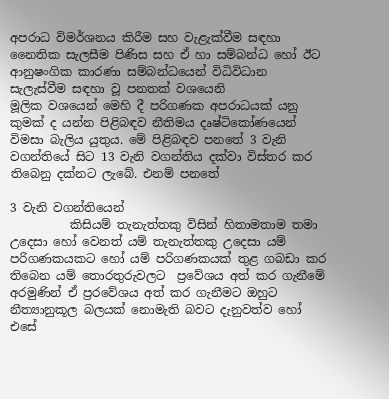අපරාධ විමර්ශනය කිරීම සහ වැළැක්‌වීම සඳහා නෛතික සැලසීම පිණිස සහ ඒ හා සම්බන්ධ හෝ ඊට ආනුෂංගික කාරණා සම්බන්ධයෙන් විධිවිධාන සැලැස්‌වීම සඳහා වූ පනතක්‌ වශයෙනි
මූලික වශයෙන් මෙහි දී පරිගණක අපරාධයක්‌ යනු කුමක්‌ ද යන්න පිළිබඳව නීතිමය දෘෂ්ටිකෝණයෙන් විමසා බැලිය යුතුය. මේ පිළිබඳව පනතේ 3 වැනි වගන්තියේ සිට 13 වැනි වගන්තිය දක්‌වා විස්‌තර කර තිබෙනු දක්‌නට ලැබේ. එනම් පනතේ

3 වැනි වගන්තියෙන්
          කිසියම් තැනැත්තකු විසින් හිතාමතාම තමා උදෙසා හෝ වෙනත් යම් තැනැත්තකු උදෙසා යම් පරිගණකයකට හෝ යම් පරිගණකයක්‌ තුළ ගබඩා කර තිබෙන යම් තොරතුරුවලට  ප්‍රවේශය අත් කර ගැනීමේ අරමුණින් ඒ ප්‍රරවේශය අත් කර ගැනීමට ඔහුට නීත්‍යානුකූල බලයක්‌ නොමැති බවට දැනුවත්ව හෝ එසේ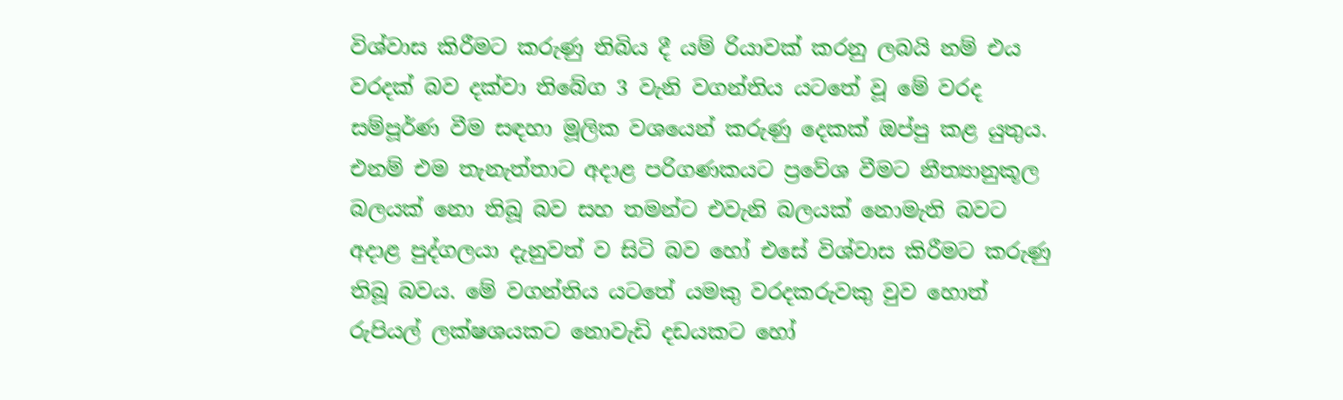විශ්වාස කිරීමට කරුණු තිබිය දී යම් රියාවක්‌ කරනු ලබයි නම් එය වරදක්‌ බව දක්‌වා තිබේග 3 වැනි වගන්තිය යටතේ වූ මේ වරද සම්පූර්ණ වීම සඳහා මූලික වශයෙන් කරුණු දෙකක්‌ ඔප්පු කළ යුතුය. එනම් එම තැනැත්තාට අදාළ පරිගණකයට ප්‍රවේශ වීමට නීත්‍යානුකූල බලයක්‌ නො තිබූ බව සහ තමන්ට එවැනි බලයක්‌ නොමැති බවට අදාළ පුද්ගලයා දැනුවත් ව සිටි බව හෝ එසේ විශ්වාස කිරීමට කරුණු තිබූ බවය. මේ වගන්තිය යටතේ යමකු වරදකරුවකු වුව හොත් රුපියල් ලක්ෂශයකට නොවැඩි දඩයකට හෝ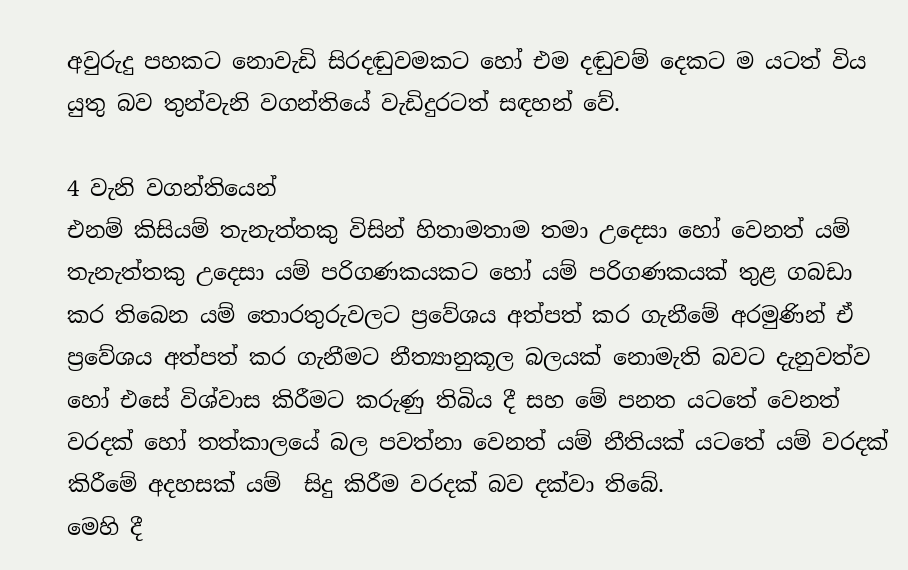අවුරුදු පහකට නොවැඩි සිරදඬුවමකට හෝ එම දඬුවම් දෙකට ම යටත් විය යුතු බව තුන්වැනි වගන්තියේ වැඩිදුරටත් සඳහන් වේ.

4 වැනි වගන්තියෙන්
එනම් කිසියම් තැනැත්තකු විසින් හිතාමතාම තමා උදෙසා හෝ වෙනත් යම් තැනැත්තකු උදෙසා යම් පරිගණකයකට හෝ යම් පරිගණකයක්‌ තුළ ගබඩා කර තිබෙන යම් තොරතුරුවලට ප්‍රවේශය අත්පත් කර ගැනීමේ අරමුණින් ඒ ප්‍රවේශය අත්පත් කර ගැනීමට නීත්‍යානුකූල බලයක්‌ නොමැති බවට දැනුවත්ව හෝ එසේ විශ්වාස කිරීමට කරුණු තිබිය දී සහ මේ පනත යටතේ වෙනත් වරදක්‌ හෝ තත්කාලයේ බල පවත්නා වෙනත් යම් නීතියක්‌ යටතේ යම් වරදක්‌ කිරීමේ අදහසක්‌ යම්  සිදු කිරීම වරදක්‌ බව දක්‌වා තිබේ.
මෙහි දී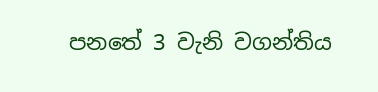පනතේ 3 වැනි වගන්තිය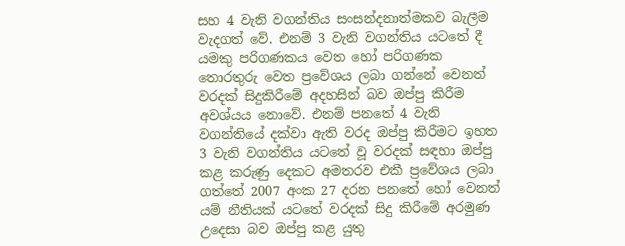සහ 4 වැනි වගන්තිය සංසන්දනාත්මකව බැලීම වැදගත් වේ. එනම් 3 වැනි වගන්තිය යටතේ දී යමකු පරිගණකය වෙත හෝ පරිගණක තොරතුරු වෙත ප්‍රවේශය ලබා ගන්නේ වෙනත් වරදක්‌ සිදුකිරීමේ අදහසින් බව ඔප්පු කිරීම අවශ්යය නොවේ. එනම් පනතේ 4 වැනි වගන්තියේ දක්‌වා ඇති වරද ඔප්පු කිරීමට ඉහත 3 වැනි වගන්තිය යටතේ වූ වරදක්‌ සඳහා ඔප්පු කළ කරුණු දෙකට අමතරව එකී ප්‍රවේශය ලබා ගත්තේ 2007 අංක 27 දරන පනතේ හෝ වෙනත් යම් නීතියක්‌ යටතේ වරදක්‌ සිදු කිරීමේ අරමුණ උදෙසා බව ඔප්පු කළ යුතු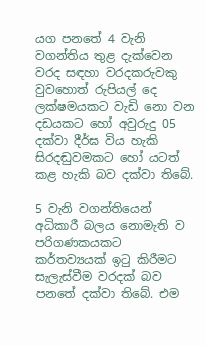යග පනතේ 4 වැනි වගන්තිය තුළ දැක්‌වෙන වරද සඳහා වරදකරුවකු වුවහොත් රුපියල් දෙ ලක්ෂමයකට වැඩි නො වන දඩයකට හෝ අවුරුදු 05 දක්‌වා දීර්ඝ විය හැකි සිරදඬුවමකට හෝ යටත් කළ හැකි බව දක්‌වා තිබේ.

5 වැනි වගන්තියෙන්
අධිකාරී බලය නොමැති ව පරිගණකයකට කර්තව්‍යයක්‌ ඉටු කිරීමට සැලැස්‌වීම වරදක්‌ බව පනතේ දක්‌වා තිබේ. එම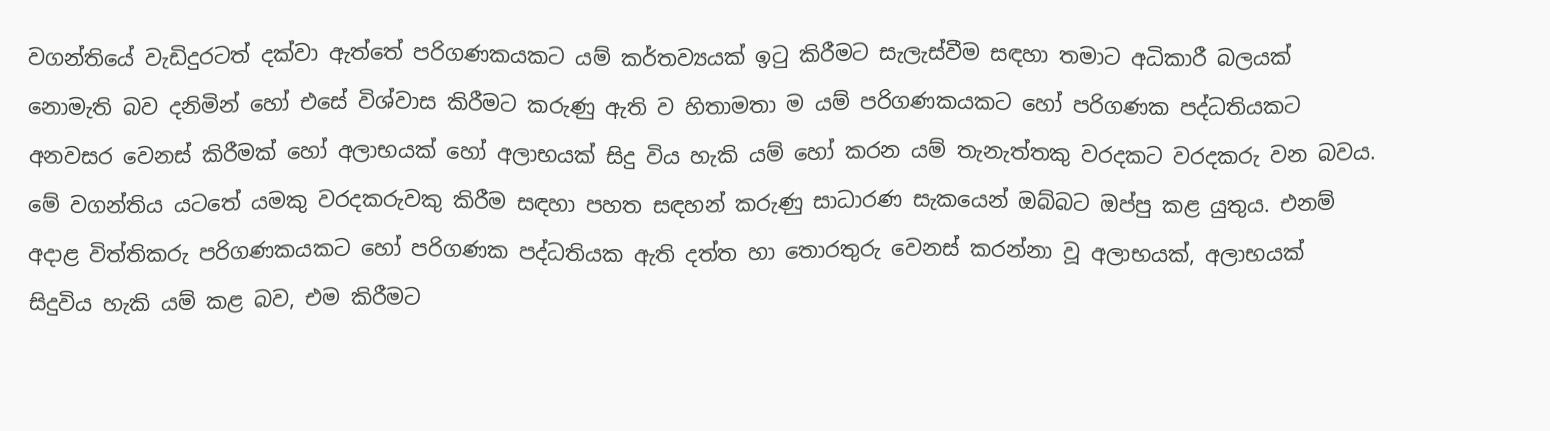වගන්තියේ වැඩිදුරටත් දක්‌වා ඇත්තේ පරිගණකයකට යම් කර්තව්‍යයක් ඉටු කිරීමට සැලැස්‌වීම සඳහා තමාට අධිකාරී බලයක්‌ නොමැති බව දනිමින් හෝ එසේ විශ්වාස කිරීමට කරුණු ඇති ව හිතාමතා ම යම් පරිගණකයකට හෝ පරිගණක පද්ධතියකට අනවසර වෙනස්‌ කිරීමක්‌ හෝ අලාභයක්‌ හෝ අලාභයක්‌ සිදු විය හැකි යම් හෝ කරන යම් තැනැත්තකු වරදකට වරදකරු වන බවය.
මේ වගන්තිය යටතේ යමකු වරදකරුවකු කිරීම සඳහා පහත සඳහන් කරුණු සාධාරණ සැකයෙන් ඔබ්බට ඔප්පු කළ යුතුය. එනම් අදාළ විත්තිකරු පරිගණකයකට හෝ පරිගණක පද්ධතියක ඇති දත්ත හා තොරතුරු වෙනස්‌ කරන්නා වූ අලාභයක්‌, අලාභයක්‌ සිදුවිය හැකි යම් කළ බව, එම කිරීමට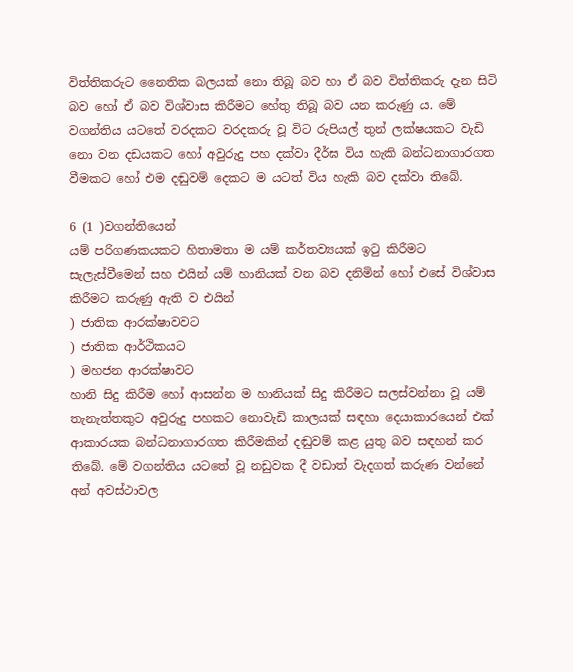විත්තිකරුට නෛතික බලයක්‌ නො තිබූ බව හා ඒ බව විත්තිකරු දැන සිටි බව හෝ ඒ බව විශ්වාස කිරීමට හේතු තිබූ බව යන කරුණු ය. මේ වගන්තිය යටතේ වරදකට වරදකරු වූ විට රුපියල් තුන් ලක්ෂයකට වැඩි නො වන දඩයකට හෝ අවුරුදු පහ දක්‌වා දීර්ඝ විය හැකි බන්ධනාගාරගත වීමකට හෝ එම දඬුවම් දෙකට ම යටත් විය හැකි බව දක්‌වා තිබේ.

6 (1 )වගන්තියෙන්
යම් පරිගණකයකට හිතාමතා ම යම් කර්තව්‍යයක්‌ ඉටු කිරීමට සැලැස්‌වීමෙන් සහ එයින් යම් හානියක්‌ වන බව දනිමින් හෝ එසේ විශ්වාස කිරීමට කරුණු ඇති ව එයින්
) ජාතික ආරක්ෂාවවට
) ජාතික ආර්ථිකයට
) මහජන ආරක්ෂාවට
හානි සිදු කිරීම හෝ ආසන්න ම හානියක්‌ සිදු කිරීමට සලස්‌වන්නා වූ යම් තැනැත්තකුට අවුරුදු පහකට නොවැඩි කාලයක්‌ සඳහා දෙයාකාරයෙන් එක්‌ ආකාරයක බන්ධනාගාරගත කිරීමකින් දඬුවම් කළ යුතු බව සඳහන් කර තිබේ. මේ වගන්තිය යටතේ වූ නඩුවක දී වඩාත් වැදගත් කරුණ වන්නේ අන් අවස්‌ථාවල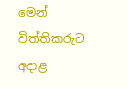මෙන් විත්තිකරුට අදාළ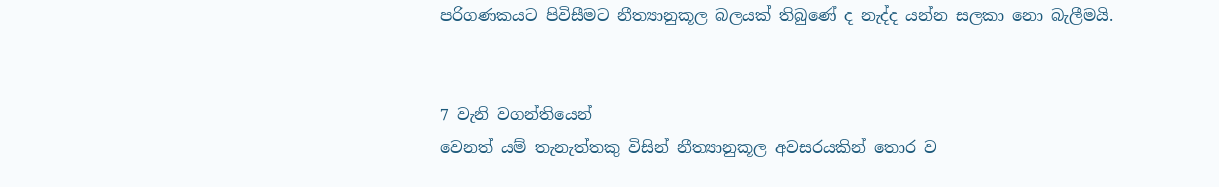පරිගණකයට පිවිසීමට නීත්‍යානුකූල බලයක්‌ තිබුණේ ද නැද්ද යන්න සලකා නො බැලීමයි.


7 වැනි වගන්තියෙන්
වෙනත් යම් තැනැත්තකු විසින් නීත්‍යානුකූල අවසරයකින් තොර ව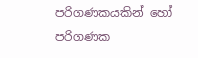පරිගණකයකින් හෝ පරිගණක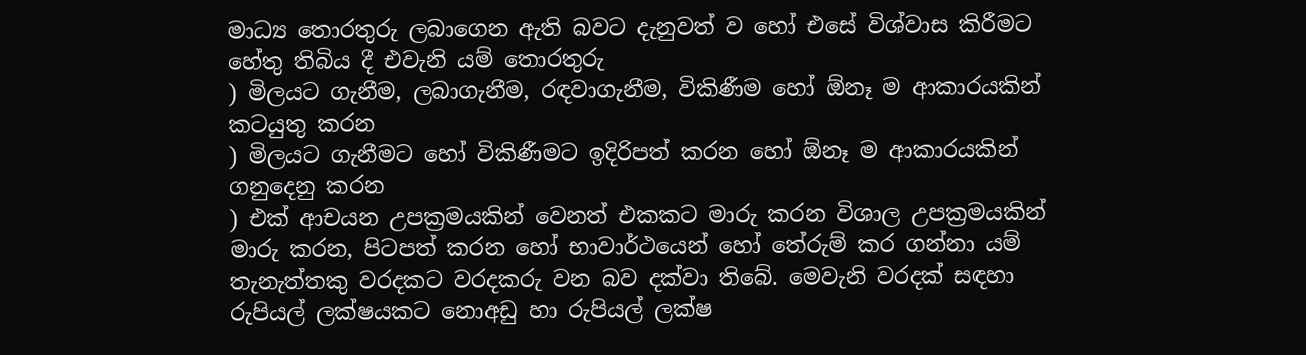මාධ්‍ය තොරතුරු ලබාගෙන ඇති බවට දැනුවත් ව හෝ එසේ විශ්වාස කිරීමට හේතු තිබිය දී එවැනි යම් තොරතුරු
) මිලයට ගැනීම, ලබාගැනීම, රඳවාගැනීම, විකිණීම හෝ ඕනෑ ම ආකාරයකින් කටයුතු කරන
) මිලයට ගැනීමට හෝ විකිණීමට ඉදිරිපත් කරන හෝ ඕනෑ ම ආකාරයකින් ගනුදෙනු කරන
) එක්‌ ආචයන උපක්‍රමයකින් වෙනත් එකකට මාරු කරන විශාල උපක්‍රමයකින් මාරු කරන, පිටපත් කරන හෝ භාවාර්ථයෙන් හෝ තේරුම් කර ගන්නා යම් තැනැත්තකු වරදකට වරදකරු වන බව දක්‌වා තිබේ. මෙවැනි වරදක්‌ සඳහා රුපියල් ලක්ෂයකට නොඅඩු හා රුපියල් ලක්ෂ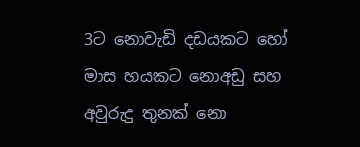3ට නොවැඩි දඩයකට හෝ මාස හයකට නොඅඩු සහ අවුරුදු තුනක්‌ නො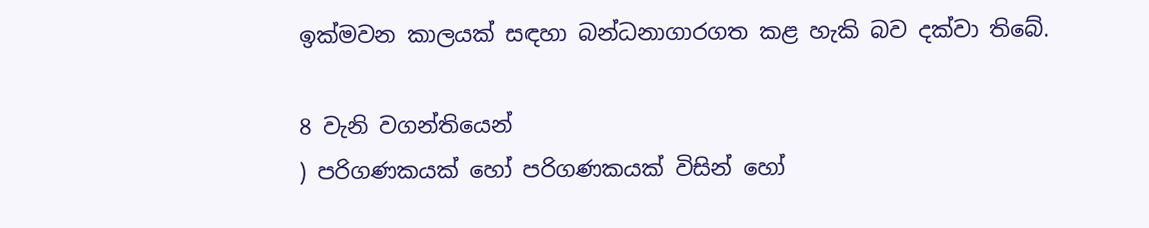ඉක්‌මවන කාලයක්‌ සඳහා බන්ධනාගාරගත කළ හැකි බව දක්‌වා තිබේ.

8 වැනි වගන්තියෙන්
) පරිගණකයක්‌ හෝ පරිගණකයක්‌ විසින් හෝ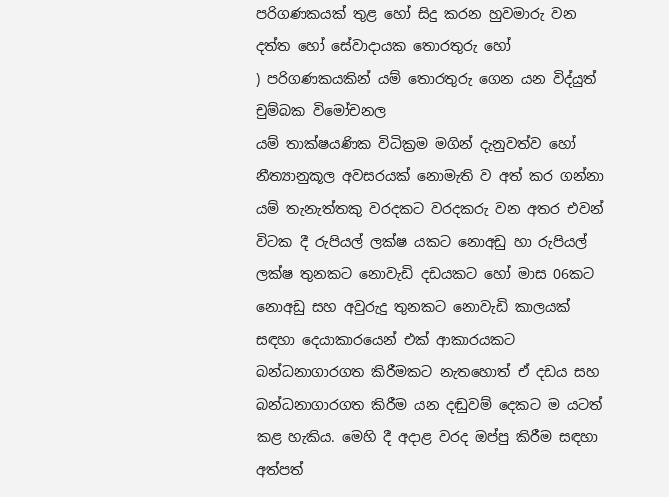පරිගණකයක්‌ තුළ හෝ සිදු කරන හුවමාරු වන දත්ත හෝ සේවාදායක තොරතුරු හෝ
) පරිගණකයකින් යම් තොරතුරු ගෙන යන විද්යුත් චුම්බක විමෝචනල
යම් තාක්ෂයණික විධික්‍රම මගින් දැනුවත්ව හෝ නීත්‍යානුකූල අවසරයක්‌ නොමැති ව අත් කර ගන්නා යම් තැනැත්තකු වරදකට වරදකරු වන අතර එවන් විටක දී රුපියල් ලක්ෂ යකට නොඅඩු හා රුපියල් ලක්ෂ තුනකට නොවැඩි දඩයකට හෝ මාස 06කට නොඅඩු සහ අවුරුදු තුනකට නොවැඩි කාලයක්‌ සඳහා දෙයාකාරයෙන් එක්‌ ආකාරයකට බන්ධනාගාරගත කිරීමකට නැතහොත් ඒ දඩය සහ බන්ධනාගාරගත කිරීම යන දඬුවම් දෙකට ම යටත් කළ හැකිය. මෙහි දී අදාළ වරද ඔප්පු කිරීම සඳහා අත්පත්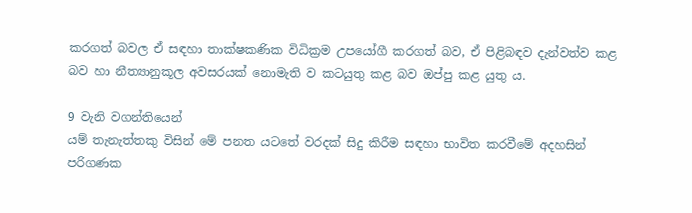කරගත් බවල ඒ සඳහා තාක්ෂකණික විධික්‍රම උපයෝගී කරගත් බව, ඒ පිළිබඳව දැන්වත්ව කළ බව හා නීත්‍යානුකූල අවසරයක්‌ නොමැති ව කටයුතු කළ බව ඔප්පු කළ යුතු ය.

9 වැනි වගන්තියෙන්
යම් තැනැත්තකු විසින් මේ පනත යටතේ වරදක්‌ සිදු කිරීම සඳහා භාවිත කරවීමේ අදහසින් පරිගණක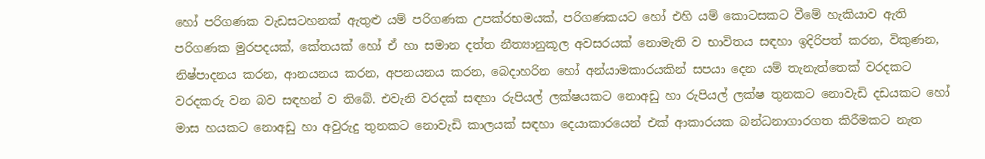හෝ පරිගණක වැඩසටහනක්‌ ඇතුළු යම් පරිගණක උපක්රභමයක්‌, පරිගණකයට හෝ එහි යම් කොටසකට වීමේ හැකියාව ඇති පරිගණක මුරපදයක්‌, කේතයක්‌ හෝ ඒ හා සමාන දත්ත නීත්‍යානුකූල අවසරයක්‌ නොමැති ව භාවිතය සඳහා ඉදිරිපත් කරන, විකුණන, නිෂ්පාදනය කරන, ආනයනය කරන, අපනයනය කරන, බෙදාහරින හෝ අන්යාමකාරයකින් සපයා දෙන යම් තැනැත්තෙක්‌ වරදකට වරදකරු වන බව සඳහන් ව තිබේ. එවැනි වරදක්‌ සඳහා රුපියල් ලක්ෂයකට නොඅඩු හා රුපියල් ලක්ෂ තුනකට නොවැඩි දඩයකට හෝ මාස හයකට නොඅඩු හා අවුරුදු තුනකට නොවැඩි කාලයක්‌ සඳහා දෙයාකාරයෙන් එක්‌ ආකාරයක බන්ධනාගාරගත කිරීමකට නැත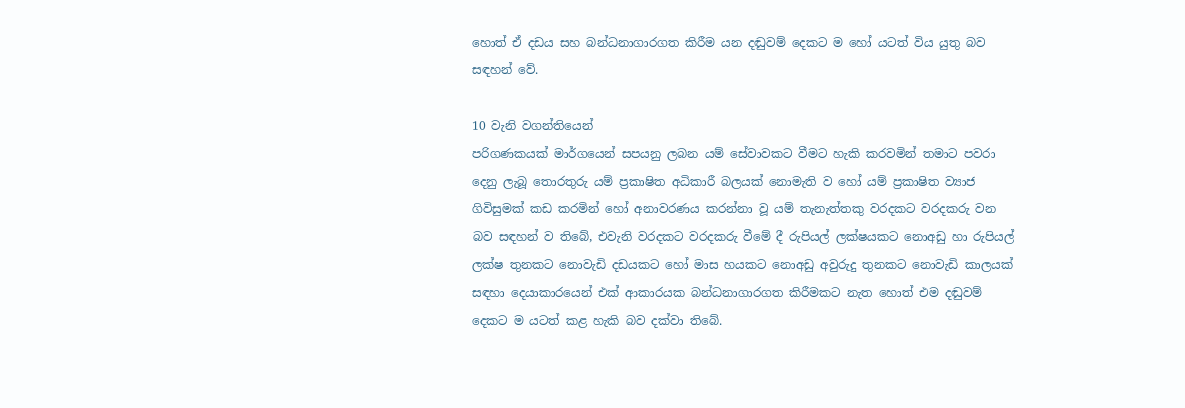හොත් ඒ දඩය සහ බන්ධනාගාරගත කිරීම යන දඬුවම් දෙකට ම හෝ යටත් විය යුතු බව සඳහන් වේ.

10 වැනි වගන්තියෙන්
පරිගණකයක්‌ මාර්ගයෙන් සපයනු ලබන යම් සේවාවකට වීමට හැකි කරවමින් තමාට පවරා දෙනු ලැබූ තොරතුරු යම් ප්‍රකාෂිත අධිකාරී බලයක්‌ නොමැති ව හෝ යම් ප්‍රකාෂිත ව්‍යාජ ගිවිසුමක්‌ කඩ කරමින් හෝ අනාවරණය කරන්නා වූ යම් තැනැත්තකු වරදකට වරදකරු වන බව සඳහන් ව තිබේ, එවැනි වරදකට වරදකරු වීමේ දී රුපියල් ලක්ෂයකට නොඅඩු හා රුපියල් ලක්ෂ තුනකට නොවැඩි දඩයකට හෝ මාස හයකට නොඅඩු අවුරුදු තුනකට නොවැඩි කාලයක්‌ සඳහා දෙයාකාරයෙන් එක්‌ ආකාරයක බන්ධනාගාරගත කිරීමකට නැත හොත් එම දඬුවම් දෙකට ම යටත් කළ හැකි බව දක්‌වා තිබේ.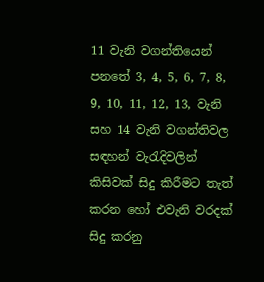11 වැනි වගන්තියෙන්
පනතේ 3, 4, 5, 6, 7, 8, 9, 10, 11, 12, 13, වැනි සහ 14 වැනි වගන්තිවල සඳහන් වැරැදිවලින් කිසිවක්‌ සිදු කිරීමට තැත් කරන හෝ එවැනි වරදක්‌ සිදු කරනු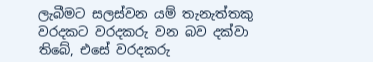ලැබීමට සලස්‌වන යම් තැනැත්තකු වරදකට වරදකරු වන බව දක්‌වා තිබේ, එසේ වරදකරු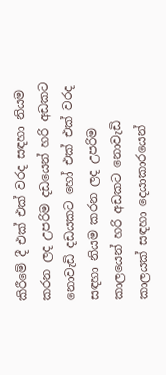කිරීමේ දී එක්‌ එක්‌ වරද සඳහා නියම කරන ලද උපරිම දඩයෙන් හරි අඩකට නොවැඩි දඩයකට හෝ එක්‌ එක්‌ වරද සඳහා නියම කරන ලද උපරිම කාලයෙන් හරි අඩකට නොවැඩි කාලයක්‌ සඳහා දෙයාකාරයෙන්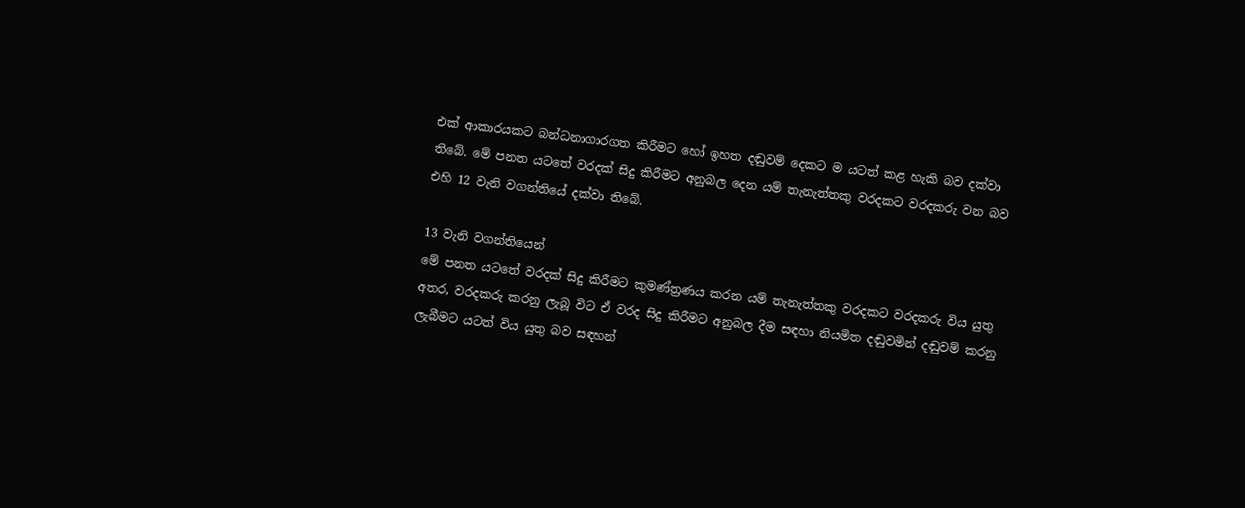එක්‌ ආකාරයකට බන්ධනාගාරගත කිරීමට හෝ ඉහත දඬුවම් දෙකට ම යටත් කළ හැකි බව දක්‌වා තිබේ. මේ පනත යටතේ වරදක්‌ සිදු කිරීමට අනුබල දෙන යම් තැනැත්තකු වරදකට වරදකරු වන බව එහි 12 වැනි වගන්තියේ දක්‌වා තිබේ.

13 වැනි වගන්තියෙන්
මේ පනත යටතේ වරදක්‌ සිදු කිරීමට කුමණ්ත්‍රණය කරන යම් තැනැත්තකු වරදකට වරදකරු විය යුතු අතර, වරදකරු කරනු ලැබූ විට ඒ වරද සිදු කිරීමට අනුබල දීම සඳහා නියමිත දඬුවමින් දඬුවම් කරනු ලැබීමට යටත් විය යුතු බව සඳහන්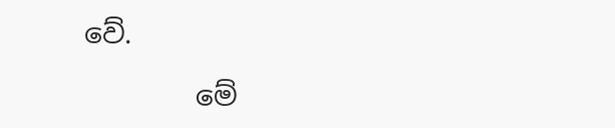වේ.

        මේ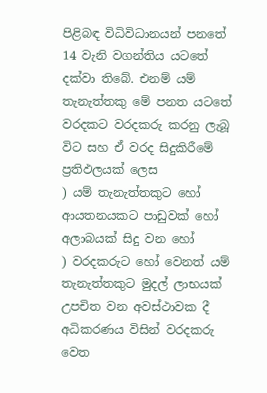පිළිබඳ විධිවිධානයන් පනතේ 14 වැනි වගන්තිය යටතේ දක්‌වා තිබේ. එනම් යම් තැනැත්තකු මේ පනත යටතේ වරදකට වරදකරු කරනු ලැබූ විට සහ ඒ වරද සිදුකිරීමේ ප්‍රතිඵලයක් ලෙස
) යම් තැනැත්තකුට හෝ ආයතනයකට පාඩුවක්‌ හෝ අලාබයක්‌ සිදු වන හෝ
) වරදකරුට හෝ වෙනත් යම් තැනැත්තකුට මුදල් ලාභයක්‌ උපචිත වන අවස්‌ථාවක දී අධිකරණය විසින් වරදකරු වෙත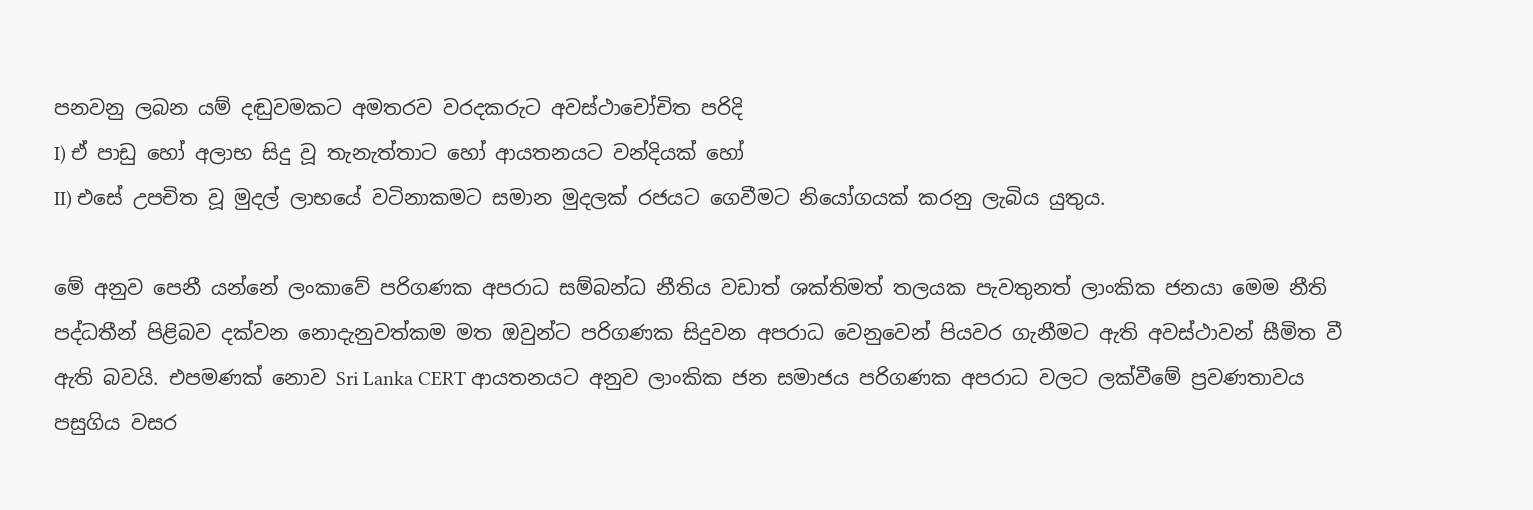පනවනු ලබන යම් දඬුවමකට අමතරව වරදකරුට අවස්‌ථාචෝචිත පරිදි
I) ඒ පාඩු හෝ අලාභ සිදු වූ තැනැත්තාට හෝ ආයතනයට වන්දියක්‌ හෝ
II) එසේ උපචිත වූ මුදල් ලාභයේ වටිනාකමට සමාන මුදලක්‌ රජයට ගෙවීමට නියෝගයක්‌ කරනු ලැබිය යුතුය.

මේ අනුව පෙනී යන්නේ ලංකාවේ පරිගණක අපරාධ සම්බන්ධ නීතිය වඩාත් ශක්‌තිමත් තලයක පැවතුනත් ලාංකික ජනයා මෙම නීති පද්ධතීන් පිළිබව දක්වන නොදැනුවත්කම මත ඔවුන්ට පරිගණක සිදුවන අපරාධ වෙනුවෙන් පියවර ගැනීමට ඇති අවස්ථාවන් සීමිත වී ඇති බවයි. එපමණක් නොව Sri Lanka CERT ආයතනයට අනුව ලාංකික ජන සමාජය පරිගණක අපරාධ වලට ලක්වීමේ ප්‍රවණතාවය පසුගිය වසර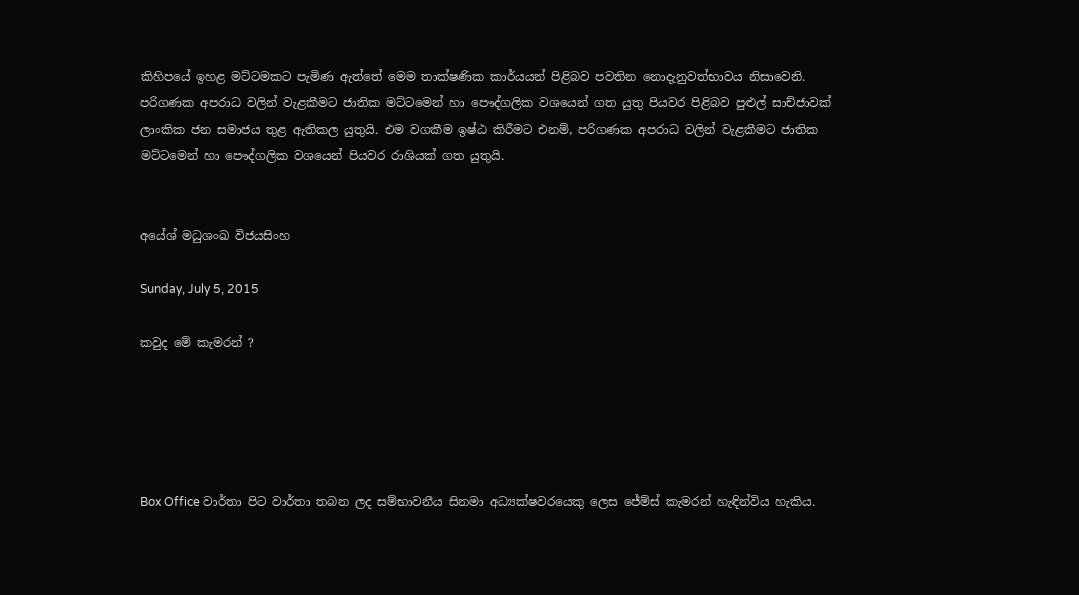කිහිපයේ ඉහළ මට්ටමකට පැමිණ ඇත්තේ මෙම තාක්ෂණික කාර්යයන් පිළිබව පවතින නොදැනුවත්භාවය නිසාවෙනි. පරිගණක අපරාධ වලින් වැළකීමට ජාතික මට්ටමෙන් හා පෞද්ගලික වශයෙන් ගත යුතු පියවර පිළිබව පුළුල් සාච්ජාවක් ලාංකික ජන සමාජය තුළ ඇතිකල යුතුයි. එම වගකීම ඉෂ්ඨ කිරීමට එනම්, පරිගණක අපරාධ වලින් වැළකීමට ජාතික මට්ටමෙන් හා පෞද්ගලික වශයෙන් පියවර රාශියක් ගත යුතුයි.


අයේශ් මධුශංඛ විජයසිංහ

Sunday, July 5, 2015

කවුද මේ කැමරන් ?





Box Office වාර්තා පිට වාර්තා තබන ලද සම්භාවනීය සිනමා අධ්‍යක්ෂවරයෙකු ලෙස ජේම්ස් කැමරන් හැඳින්විය හැකිය.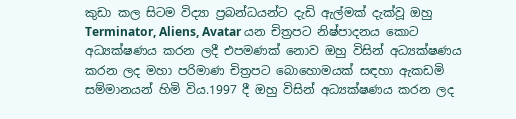කුඩා කල සිටම විද්‍යා ප්‍රබන්ධයන්ට දැඩි ඇල්මක් දැක්වූ ඔහු Terminator, Aliens, Avatar යන චිත්‍රපට නිෂ්පාදනය කොට අධ්‍යක්ෂණය කරන ලදී එපමණක් නොව ඔහු විසින් අධ්‍යක්ෂණය කරන ලද මහා පරිමාණ චිත්‍රපට බොහොමයක් සඳහා ඇකඩමි සම්මානයන් හිමි විය.1997 දී ඔහු විසින් අධ්‍යක්ෂණය කරන ලද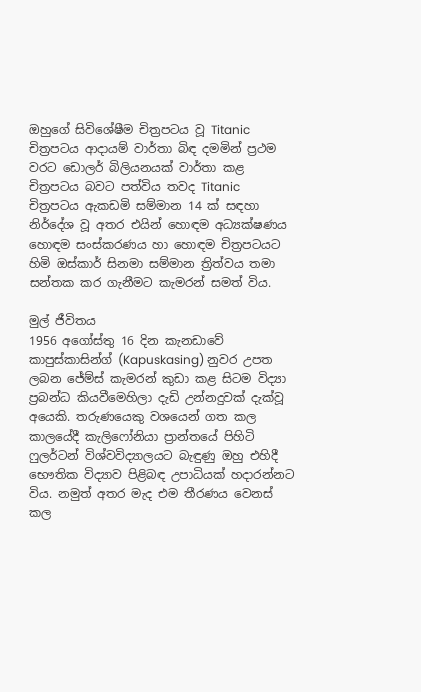ඔහුගේ සිවිශේෂීම චිත්‍රපටය වූ Titanic චිත්‍රපටය ආදායම් වාර්තා බිඳ දමමින් ප්‍රථම වරට ඩොලර් බිලියනයක් වාර්තා කළ චිත්‍රපටය බවට පත්විය තවද Titanic චිත්‍රපටය ඇකඩමි සම්මාන 14 ක් සඳහා නිර්දේශ වූ අතර එයින් හොඳම අධ්‍යක්ෂණය හොඳම සංස්කරණය හා හොඳම චිත්‍රපටයට හිමි ඔස්කාර් සිනමා සම්මාන ත්‍රිත්වය තමා සන්තක කර ගැනීමට කැමරන් සමත් විය.

මුල් ජීවිතය
1956 අගෝස්තු 16 දින කැනඩාවේ කාපුස්කාසින්ග් (Kapuskasing) නුවර උපත ලබන ජේම්ස් කැමරන් කුඩා කළ සිටම විද්‍යා ප්‍රබන්ධ කියවීමෙහිලා දැඩි උන්නදුවක් දැක්වූ අයෙකි. තරුණයෙකු වශයෙන් ගත කල කාලයේදී කැලිෆෝනියා ප්‍රාන්තයේ පිහිටි ෆුලර්ටන් විශ්වවිද්‍යාලයට බැඳුණු ඔහු එහිදී භෞතික විද්‍යාව පිළිබඳ උපාධියක් හදාරන්නට විය. නමුත් අතර මැද එම තීරණය වෙනස් කල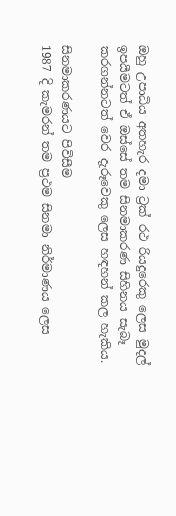ඔහු උපාධිය අතහැර දමා ට්‍රක් රථ රියදුරෙකු ලෙස මුදල් ඉපයීමටත් ඒ ඔස්සේ තම සිනමාකරණ සිහිනය සැබෑ කරගන්නටත් වෙර දැරූවෙකු ලෙස හඳහන් කල හැකිය.

සිනමාකරණයට පිවිසීම
1987 දි කැමරන් තම ප්‍රථම සිනමා නිර්මාණය ලෙස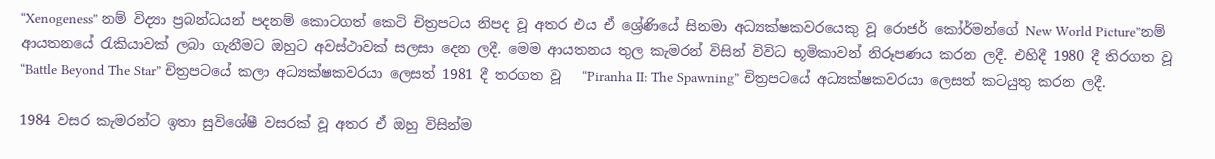“Xenogeness” නම් විද්‍යා ප්‍රබන්ධයන් පදනම් කොටගත් කෙටි චිත්‍රපටය නිපද වූ අතර එය ඒ ශ්‍රේණියේ සිනමා අධ්‍යක්ෂකවරයෙකු වූ රොජර් කෝර්මන්ගේ New World Picture”නම් ආයතනයේ රැකියාවක් ලබා ගැනීමට ඔහුට අවස්ථාවක් සලසා දෙන ලදී. මෙම ආයතනය තුල කැමරන් විසින් විවිධ භූමිකාවන් නිරූපණය කරන ලදී. එහිදී 1980 දී තිරගත වූ  “Battle Beyond The Star” චිත්‍රපටයේ කලා අධ්‍යක්ෂකවරයා ලෙසත් 1981 දී තරගත වූ   “Piranha II: The Spawning” චිත්‍රපටයේ අධ්‍යක්ෂකවරයා ලෙසත් කටයුතු කරන ලදී.

1984 වසර කැමරන්ට ඉතා සුවිශේෂී වසරක් වූ අතර ඒ ඔහු විසින්ම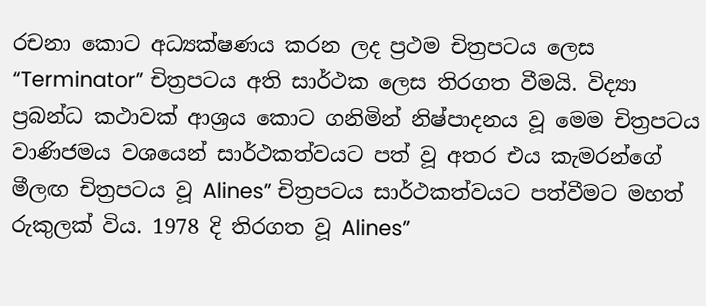රචනා කොට අධ්‍යක්ෂණය කරන ලද ප්‍රථම චිත්‍රපටය ලෙස   “Terminator” චිත්‍රපටය අති සාර්ථක ලෙස තිරගත වීමයි. විද්‍යා ප්‍රබන්ධ කථාවක් ආශ්‍රය කොට ගනිමින් නිෂ්පාදනය වූ මෙම චිත්‍රපටය වාණිජමය වශයෙන් සාර්ථකත්වයට පත් වූ අතර එය කැමරන්ගේ මීලඟ චිත්‍රපටය වූ Alines” චිත්‍රපටය සාර්ථකත්වයට පත්වීමට මහත් රුකුලක් විය. 1978 දි තිරගත වූ Alines”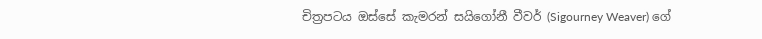චිත්‍රපටය ඔස්සේ කැමරන් සයිගෝනී වීවර් (Sigourney Weaver) ගේ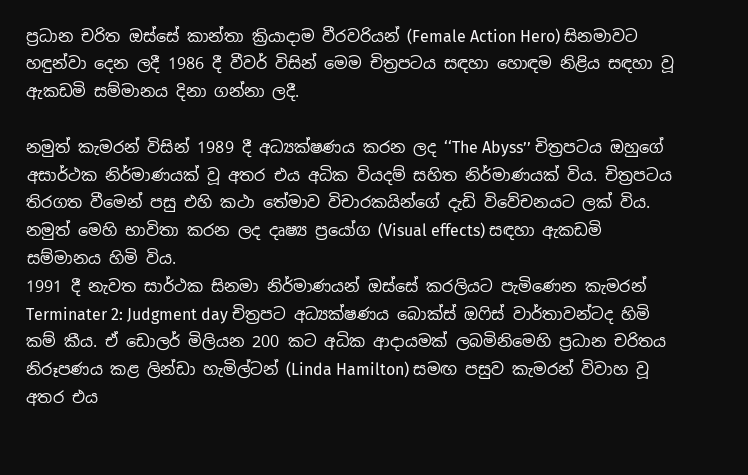ප්‍රධාන චරිත ඔස්සේ කාන්තා ක්‍රියාදාම වීරවරියන් (Female Action Hero) සිනමාවට හඳුන්වා දෙන ලදී 1986 දී වීවර් විසින් මෙම චිත්‍රපටය සඳහා හොඳම නිළිය සඳහා වූ ඇකඩමි සම්මානය දිනා ගන්නා ලදී.

නමුත් කැමරන් විසින් 1989 දී අධ්‍යක්ෂණය කරන ලද ‘‘The Abyss’’ චිත්‍රපටය ඔහුගේ අසාර්ථක නිර්මාණයක් වූ අතර එය අධික වියදම් සහිත නිර්මාණයක් විය. චිත්‍රපටය තිරගත වීමෙන් පසු එහි කථා තේමාව විචාරකයින්ගේ දැඩි විවේචනයට ලක් විය. නමුත් මෙහි භාවිතා කරන ලද දෘෂ්‍ය ප්‍රයෝග (Visual effects) සඳහා ඇකඩමි සම්මානය හිමි විය.
1991 දී නැවත සාර්ථක සිනමා නිර්මාණයන් ඔස්සේ කරලියට පැමිණෙන කැමරන් Terminater 2: Judgment day චිත්‍රපට අධ්‍යක්ෂණය බොක්ස් ඔෆිස් වාර්තාවන්ටද හිමි කම් කීය. ඒ ඩොලර් මිලියන 200 කට අධික ආදායමක් ලබමිනිමෙහි ප්‍රධාන චරිතය නිරූපණය කළ ලින්ඩා හැමිල්ටන් (Linda Hamilton) සමඟ පසුව කැමරන් විවාහ වූ අතර එය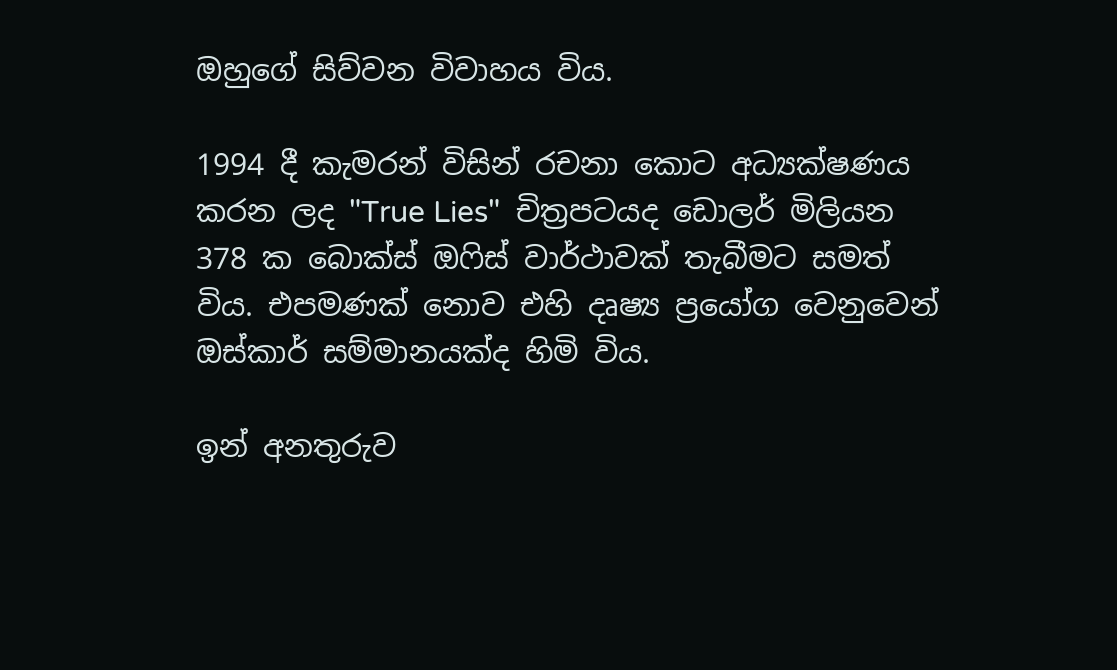ඔහුගේ සිව්වන විවාහය විය.

1994 දී කැමරන් විසින් රචනා කොට අධ්‍යක්ෂණය කරන ලද "True Lies"  චිත්‍රපටයද ඩොලර් මිලියන 378 ක බොක්ස් ඔෆිස් වාර්ථාවක් තැබීමට සමත් විය. එපමණක් නොව එහි දෘෂ්‍ය ප්‍රයෝග වෙනුවෙන් ඔස්කාර් සම්මානයක්ද හිමි විය.

ඉන් අනතුරුව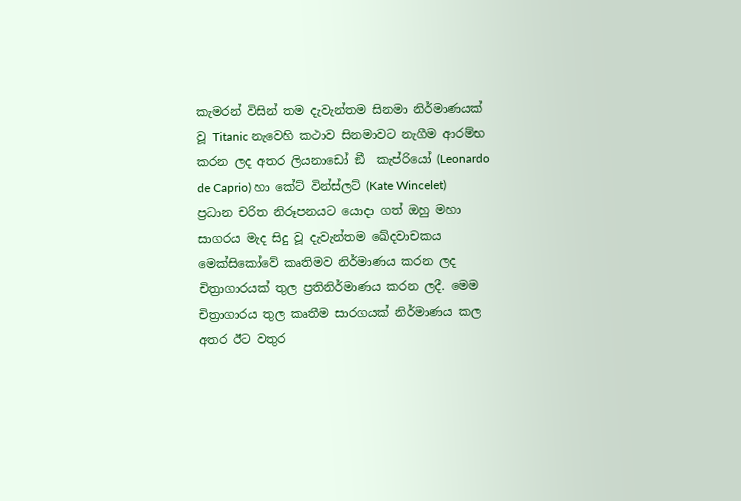කැමරන් විසින් තම දැවැන්තම සිනමා නිර්මාණයක් වූ Titanic නැවෙහි කථාව සිනමාවට නැගීම ආරම්භ කරන ලද අතර ලියනාඩෝ ඞී  කැප්රියෝ (Leonardo de Caprio) හා කේට් වින්ස්ලට් (Kate Wincelet) ප්‍රධාන චරිත නිරූපනයට යොදා ගත් ඔහු මහා සාගරය මැද සිදු වූ දැවැන්තම ඛේදවාචකය මෙක්සිකෝවේ කෘතිමව නිර්මාණය කරන ලද චිත්‍රාගාරයක් තුල ප්‍රතිනිර්මාණය කරන ලදී. මෙම චිත්‍රාගාරය තුල කෘතීම සාරගයක් නිර්මාණය කල අතර ඊට වතුර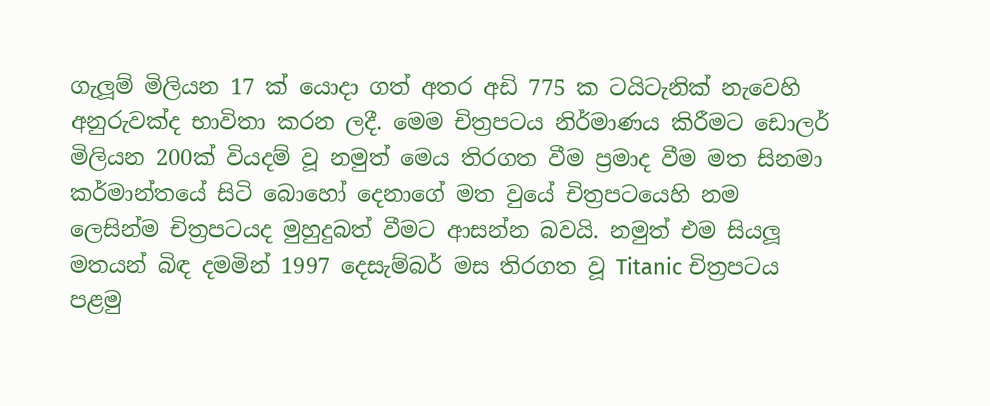ගැලූම් මිලියන 17 ක් යොදා ගත් අතර අඩි 775 ක ටයිටැනික් නැවෙහි අනුරුවක්ද භාවිතා කරන ලදී. මෙම චිත්‍රපටය නිර්මාණය කිරීමට ඩොලර් මිලියන 200ක් වියදම් වූ නමුත් මෙය තිරගත වීම ප්‍රමාද වීම මත සිනමා කර්මාන්තයේ සිටි බොහෝ දෙනාගේ මත වුයේ චිත්‍රපටයෙහි නම ලෙසින්ම චිත්‍රපටයද මුහුදුබත් වීමට ආසන්න බවයි. නමුත් එම සියලූ මතයන් බිඳ දමමින් 1997 දෙසැම්බර් මස තිරගත වූ Titanic චිත්‍රපටය පළමු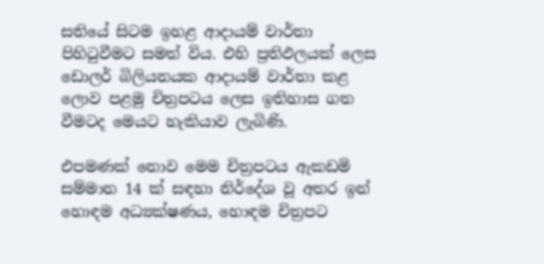සතියේ සිටම ඉහළ ආදායම් වාර්තා පිහිටුවීමට සමත් විය. එහි ප්‍රතිඵලයක් ලෙස ඩොලර් බිලියනයක ආදායම් වාර්තා කළ ලොව පළමු චිත්‍රපටය ලෙස ඉතිහාස ගත වීමටද මෙයට හැකියාව ලැබිණි.

එපමණක් නොව මෙම චිත්‍රපටය ඇකඩමි සම්මාන 14 ක් සඳහා නිර්දේශ වූ අතර ඉන් හොඳම අධ්‍යක්ෂණය, හොඳම චිත්‍රපට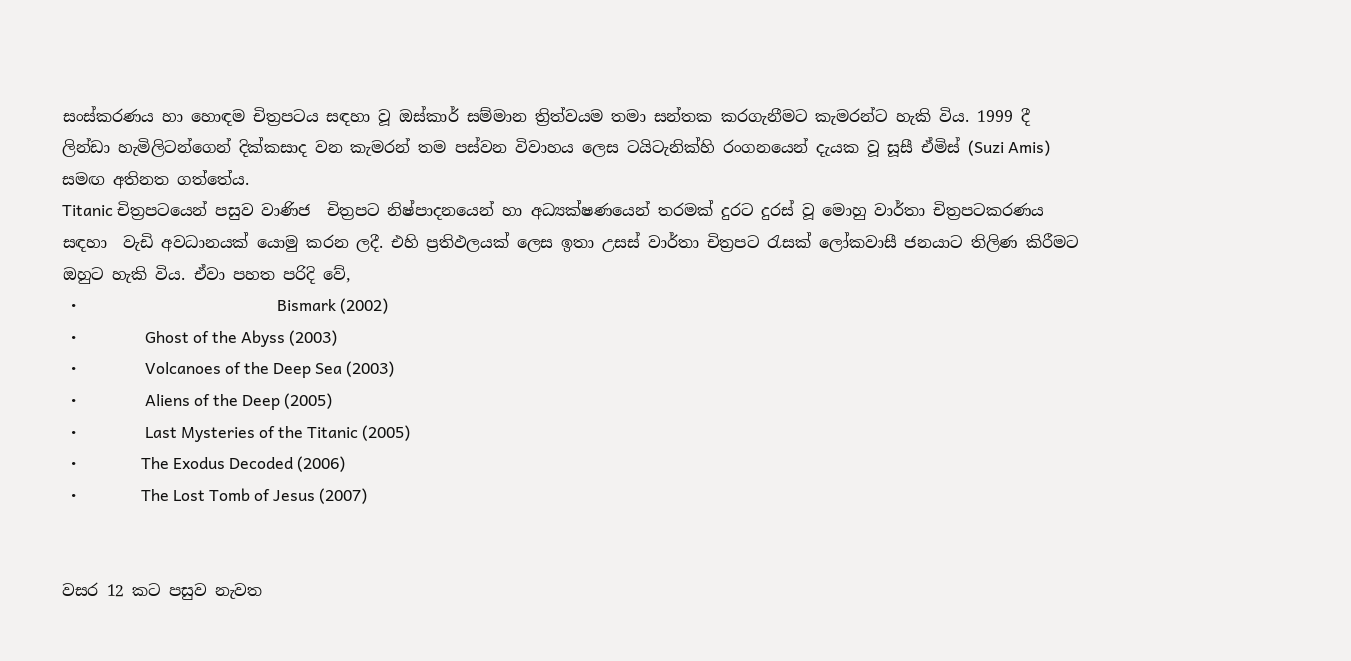සංස්කරණය හා හොඳම චිත්‍රපටය සඳහා වූ ඔස්කාර් සම්මාන ත්‍රිත්වයම තමා සන්තක කරගැනීමට කැමරන්ට හැකි විය. 1999 දී ලින්ඩා හැමිලිටන්ගෙන් දික්කසාද වන කැමරන් තම පස්වන විවාහය ලෙස ටයිටැනික්හි රංගනයෙන් දැයක වූ සූසී ඒමිස් (Suzi Amis) සමඟ අතිනත ගත්තේය.
Titanic චිත්‍රපටයෙන් පසුව වාණිජ  චිත්‍රපට නිෂ්පාදනයෙන් හා අධ්‍යක්ෂණයෙන් තරමක් දුරට දුරස් වූ මොහු වාර්තා චිත්‍රපටකරණය සඳහා  වැඩි අවධානයක් යොමු කරන ලදී. එහි ප්‍රතිඵලයක් ලෙස ඉතා උසස් වාර්තා චිත්‍රපට රැසක් ලෝකවාසී ජනයාට තිලිණ කිරීමට ඔහුට හැකි විය. ඒවා පහත පරිදි වේ,
  •                                                  Bismark (2002)
  •                 Ghost of the Abyss (2003)
  •                 Volcanoes of the Deep Sea (2003)
  •                 Aliens of the Deep (2005)
  •                 Last Mysteries of the Titanic (2005)
  •                The Exodus Decoded (2006)
  •                The Lost Tomb of Jesus (2007)


වසර 12 කට පසුව නැවත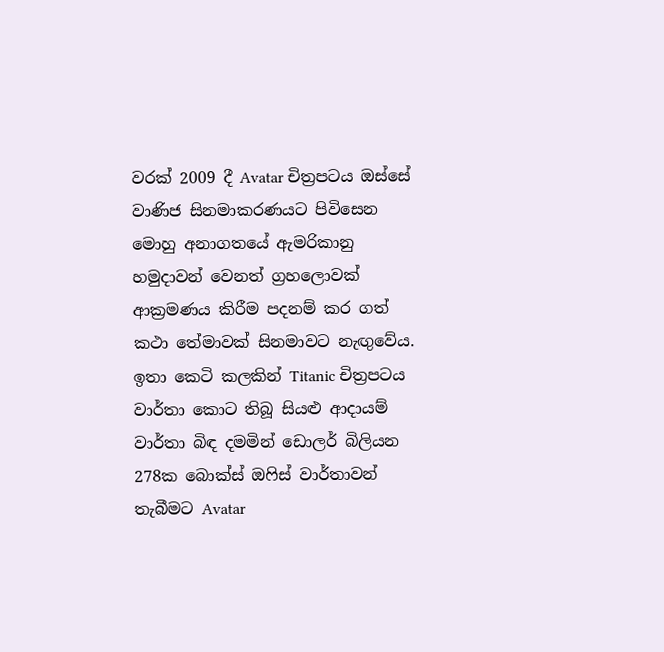වරක් 2009 දී Avatar චිත්‍රපටය ඔස්සේ වාණිජ සිනමාකරණයට පිවිසෙන මොහු අනාගතයේ ඇමරිකානු හමුදාවන් වෙනත් ග්‍රහලොවක් ආක්‍රමණය කිරීම පදනම් කර ගත් කථා තේමාවක් සිනමාවට නැඟුවේය. ඉතා කෙටි කලකින් Titanic චිත්‍රපටය වාර්තා කොට තිබූ සියළු ආදායම් වාර්තා බිඳ දමමින් ඩොලර් බිලියන 278ක බොක්ස් ඔෆිස් වාර්තාවන් තැබීමට Avatar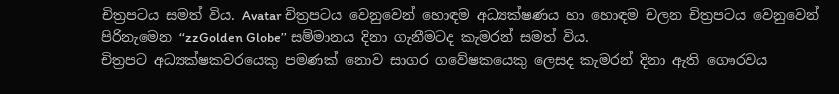චිත්‍රපටය සමත් විය. Avatar චිත්‍රපටය වෙනුවෙන් හොඳම අධ්‍යක්ෂණය හා හොඳම චලන චිත්‍රපටය වෙනුවෙන් පිරිනැමෙන ‘‘zzGolden Globe’’ සම්මානය දිනා ගැනීමටද කැමරන් සමත් විය.
චිත්‍රපට අධ්‍යක්ෂකවරයෙකු පමණක් නොව සාගර ගවේෂකයෙකු ලෙසද කැමරන් දිනා ඇති ගෞරවය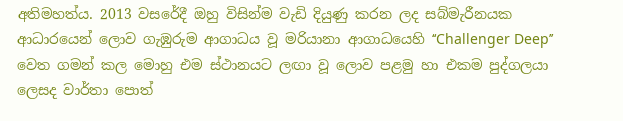අතිමහත්ය. 2013 වසරේදී ඔහු විසින්ම වැඩි දියුණු කරන ලද සබ්මැරීනයක ආධාරයෙන් ලොව ගැඹුරුම ආගාධය වූ මරියානා ආගාධයෙහි ‘‘Challenger Deep’’ වෙත ගමන් කල මොහු එම ස්ථානයට ලඟා වූ ලොව පළමු හා එකම පුද්ගලයා ලෙසද වාර්තා පොත්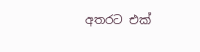අතරට එක්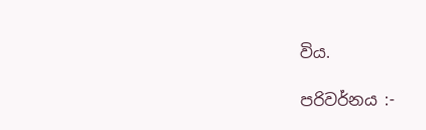විය.

පරිවර්නය :-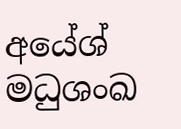අයේශ් මධුශංඛ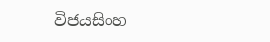විජයසිංහ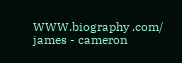WWW.biography .com/ james - cameron